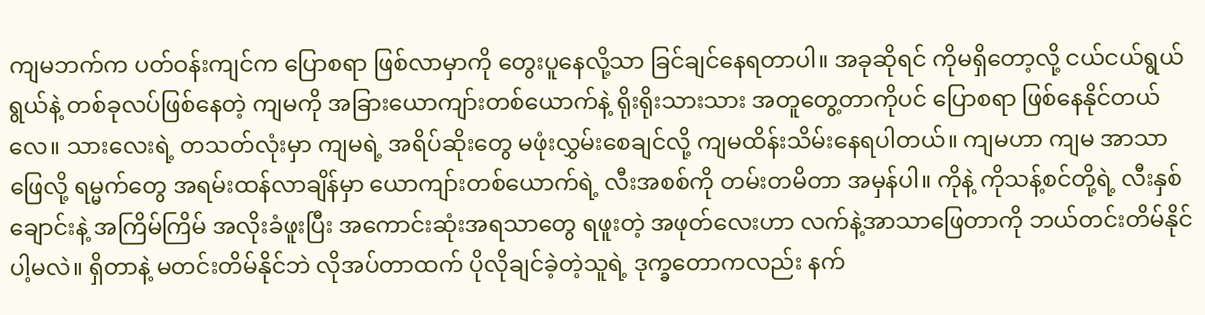ကျမဘက်က ပတ်ဝန်းကျင်က ပြောစရာ ဖြစ်လာမှာကို တွေးပူနေလို့သာ ခြင်ချင်နေရတာပါ။ အခုဆိုရင် ကိုမရှိတော့လို့ ငယ်ငယ်ရွယ်ရွယ်နဲ့ တစ်ခုလပ်ဖြစ်နေတဲ့ ကျမကို အခြားယောကျာ်းတစ်ယောက်နဲ့ ရိုးရိုးသားသား အတူတွေ့တာကိုပင် ပြောစရာ ဖြစ်နေနိုင်တယ်လေ။ သားလေးရဲ့ တသတ်လုံးမှာ ကျမရဲ့ အရိပ်ဆိုးတွေ မဖုံးလွှမ်းစေချင်လို့ ကျမထိန်းသိမ်းနေရပါတယ်။ ကျမဟာ ကျမ အာသာဖြေလို့ ရမ္မက်တွေ အရမ်းထန်လာချိန်မှာ ယောကျာ်းတစ်ယောက်ရဲ့ လီးအစစ်ကို တမ်းတမိတာ အမှန်ပါ။ ကိုနဲ့ ကိုသန့်စင်တို့ရဲ့ လီးနှစ်ချောင်းနဲ့ အကြိမ်ကြိမ် အလိုးခံဖူးပြီး အကောင်းဆုံးအရသာတွေ ရဖူးတဲ့ အဖုတ်လေးဟာ လက်နဲ့အာသာဖြေတာကို ဘယ်တင်းတိမ်နိုင်ပါ့မလဲ။ ရှိတာနဲ့ မတင်းတိမ်နိုင်ဘဲ လိုအပ်တာထက် ပိုလိုချင်ခဲ့တဲ့သူရဲ့ ဒုက္ခတောကလည်း နက်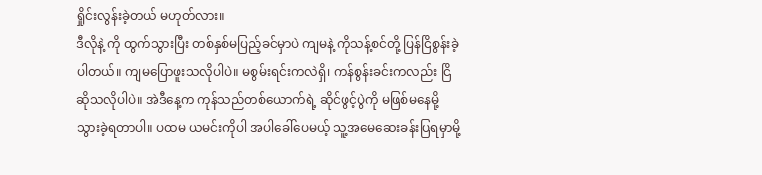ရှိုင်းလွန်းခဲ့တယ် မဟုတ်လား။
ဒီလိုနဲ့ ကို ထွက်သွားပြီး တစ်နှစ်မပြည့်ခင်မှာပဲ ကျမနဲ့ ကိုသန့်စင်တို့ ပြန်ငြိစွန်းခဲ့ပါတယ်။ ကျမပြောဖူးသလိုပါပဲ။ မစွမ်းရင်းကလဲရှိ၊ ကန်စွန်းခင်းကလည်း ငြိဆိုသလိုပါပဲ။ အဲဒီနေ့က ကုန်သည်တစ်ယောက်ရဲ့ ဆိုင်ဖွင့်ပွဲကို မဖြစ်မနေမို့ သွားခဲ့ရတာပါ။ ပထမ ယမင်းကိုပါ အပါခေါ်ပေမယ့် သူ့အမေဆေးခန်းပြရမှာမို့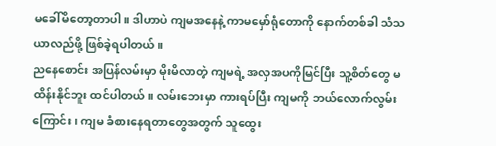မခေါ်မိတော့တာပါ။ ဒါဟာပဲ ကျမအနေနဲ့ ကာမမှော်ရုံတောကို နောက်တစ်ခါ သံသယာလည်ဖို့ ဖြစ်ခဲ့ရပါတယ်။
ညနေစောင်း အပြန်လမ်းမှာ မိုးမိလာတဲ့ ကျမရဲ့ အလှအပကိုမြင်ပြီး သူ့စိတ်တွေ မထိန်းနိုင်ဘူး ထင်ပါတယ်။ လမ်းဘေးမှာ ကားရပ်ပြီး ကျမကို ဘယ်လောက်လွမ်းကြောင်း၊ ကျမ ခံစားနေရတာတွေအတွက် သူထွေး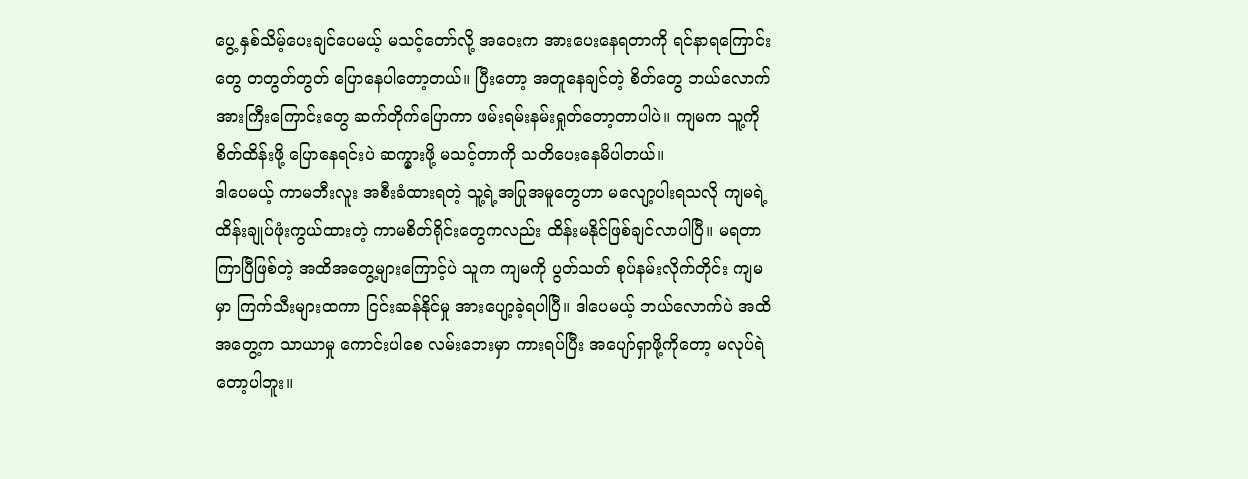ပွေ့ နှစ်သိမ့်ပေးချင်ပေမယ့် မသင့်တော်လို့ အဝေးက အားပေးနေရတာကို ရင်နာရကြောင်းတွေ တတွတ်တွတ် ပြောနေပါတော့တယ်။ ပြီးတော့ အတူနေချင်တဲ့ စိတ်တွေ ဘယ်လောက်အားကြီးကြောင်းတွေ ဆက်တိုက်ပြောကာ ဖမ်းရမ်းနမ်းရှုတ်တော့တာပါပဲ။ ကျမက သူ့ကို စိတ်ထိန်းဖို့ ပြောနေရင်းပဲ ဆက္မှားဖို့ မသင့်တာကို သတိပေးနေမိပါတယ်။
ဒါပေမယ့် ကာမဘီးလူး အစီးခံထားရတဲ့ သူ့ရဲ့အပြုအမူတွေဟာ မလျော့ပါးရသလို ကျမရဲ့ ထိန်းချုပ်ဖုံးကွယ်ထားတဲ့ ကာမစိတ်ရိုင်းတွေကလည်း ထိန်းမနိုင်ဖြစ်ချင်လာပါပြီ။ မရတာ ကြာပြီဖြစ်တဲ့ အထိအတွေ့များကြောင့်ပဲ သူက ကျမကို ပွတ်သတ် စုပ်နမ်းလိုက်တိုင်း ကျမမှာ ကြက်သီးများထကာ ငြင်းဆန်နိုင်မှု အားပျော့ခဲ့ရပါပြီ။ ဒါပေမယ့် ဘယ်လောက်ပဲ အထိအတွေ့က သာယာမှု ကောင်းပါစေ လမ်းဘေးမှာ ကားရပ်ပြီး အပျော်ရှာဖို့ကိုတော့ မလုပ်ရဲတော့ပါဘူး။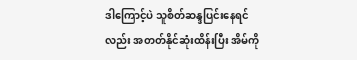ဒါကြောင့်ပဲ သူစိတ်ဆန္ဒပြင်းနေရင်လည်း အတတ်နိုင်ဆုံးထိန်းပြီး အိမ်ကို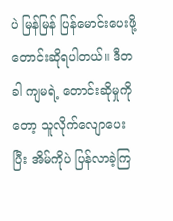ပဲ မြန်မြန် ပြန်မောင်းပေးဖို့ တောင်းဆိုရပါတယ်။ ဒီတခါ ကျမရဲ့ တောင်းဆိုမှုကိုတော့ သူလိုက်လျောပေးပြီး အိမ်ကိုပဲ ပြန်လာခဲ့ကြ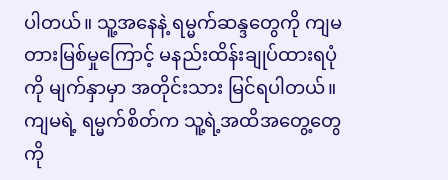ပါတယ်။ သူ့အနေနဲ့ ရမ္မက်ဆန္ဒတွေကို ကျမတားမြစ်မှုကြောင့် မနည်းထိန်းချုပ်ထားရပုံကို မျက်နှာမှာ အတိုင်းသား မြင်ရပါတယ်။
ကျမရဲ့ ရမ္မက်စိတ်က သူ့ရဲ့အထိအတွေ့တွေကို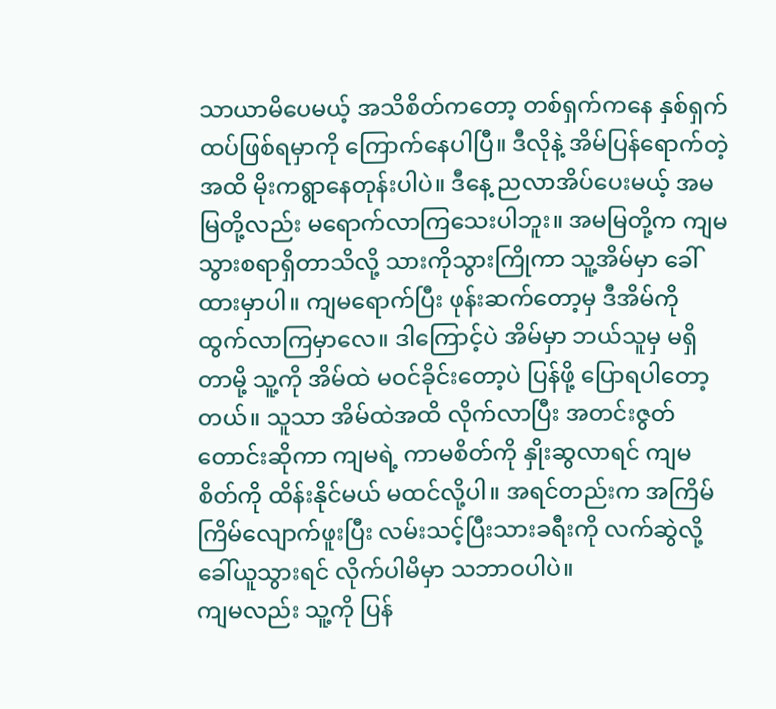သာယာမိပေမယ့် အသိစိတ်ကတော့ တစ်ရှက်ကနေ နှစ်ရှက်ထပ်ဖြစ်ရမှာကို ကြောက်နေပါပြီ။ ဒီလိုနဲ့ အိမ်ပြန်ရောက်တဲ့ အထိ မိုးကရွာနေတုန်းပါပဲ။ ဒီနေ့ ညလာအိပ်ပေးမယ့် အမမြတို့လည်း မရောက်လာကြသေးပါဘူး။ အမမြတို့က ကျမသွားစရာရှိတာသိလို့ သားကိုသွားကြိုကာ သူ့အိမ်မှာ ခေါ်ထားမှာပါ။ ကျမရောက်ပြီး ဖုန်းဆက်တော့မှ ဒီအိမ်ကို ထွက်လာကြမှာလေ။ ဒါကြောင့်ပဲ အိမ်မှာ ဘယ်သူမှ မရှိတာမို့ သူ့ကို အိမ်ထဲ မဝင်ခိုင်းတော့ပဲ ပြန်ဖို့ ပြောရပါတော့တယ်။ သူသာ အိမ်ထဲအထိ လိုက်လာပြီး အတင်းဇွတ်တောင်းဆိုကာ ကျမရဲ့ ကာမစိတ်ကို နှိုးဆွလာရင် ကျမစိတ်ကို ထိန်းနိုင်မယ် မထင်လို့ပါ။ အရင်တည်းက အကြိမ်ကြိမ်လျောက်ဖူးပြီး လမ်းသင့်ပြီးသားခရီးကို လက်ဆွဲလို့ ခေါ်ယူသွားရင် လိုက်ပါမိမှာ သဘာဝပါပဲ။
ကျမလည်း သူ့ကို ပြန်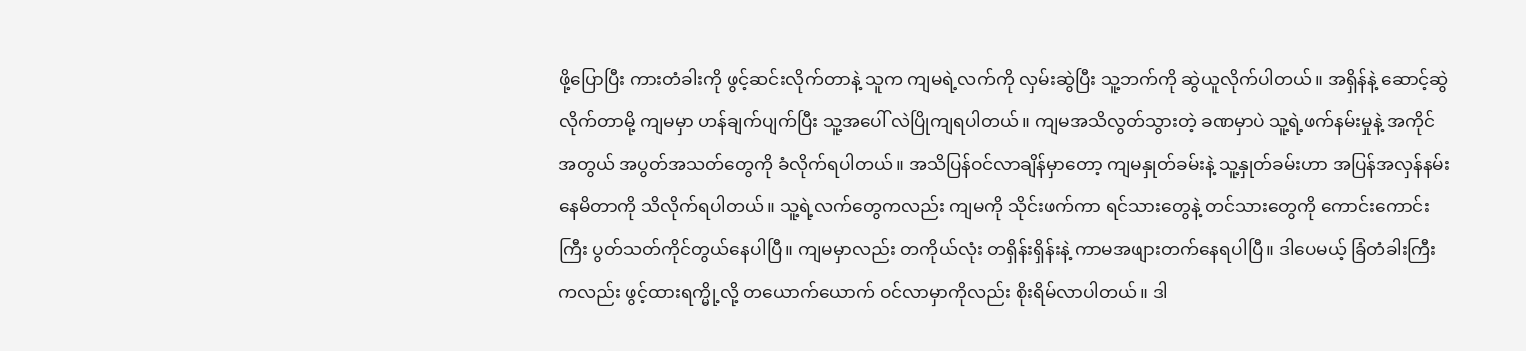ဖို့ပြောပြီး ကားတံခါးကို ဖွင့်ဆင်းလိုက်တာနဲ့ သူက ကျမရဲ့လက်ကို လှမ်းဆွဲပြီး သူ့ဘက်ကို ဆွဲယူလိုက်ပါတယ်။ အရှိန်နဲ့ ဆောင့်ဆွဲလိုက်တာမို့ ကျမမှာ ဟန်ချက်ပျက်ပြီး သူ့အပေါ် လဲပြိုကျရပါတယ်။ ကျမအသိလွတ်သွားတဲ့ ခဏမှာပဲ သူ့ရဲ့ဖက်နမ်းမှုနဲ့ အကိုင်အတွယ် အပွတ်အသတ်တွေကို ခံလိုက်ရပါတယ်။ အသိပြန်ဝင်လာချိန်မှာတော့ ကျမနှုတ်ခမ်းနဲ့ သူ့နှုတ်ခမ်းဟာ အပြန်အလှန်နမ်းနေမိတာကို သိလိုက်ရပါတယ်။ သူ့ရဲ့လက်တွေကလည်း ကျမကို သိုင်းဖက်ကာ ရင်သားတွေနဲ့ တင်သားတွေကို ကောင်းကောင်းကြီး ပွတ်သတ်ကိုင်တွယ်နေပါပြီ။ ကျမမှာလည်း တကိုယ်လုံး တရှိန်းရှိန်းနဲ့ ကာမအဖျားတက်နေရပါပြီ။ ဒါပေမယ့် ခြံတံခါးကြီးကလည်း ဖွင့်ထားရက္မို့လို့ တယောက်ယောက် ဝင်လာမှာကိုလည်း စိုးရိမ်လာပါတယ်။ ဒါ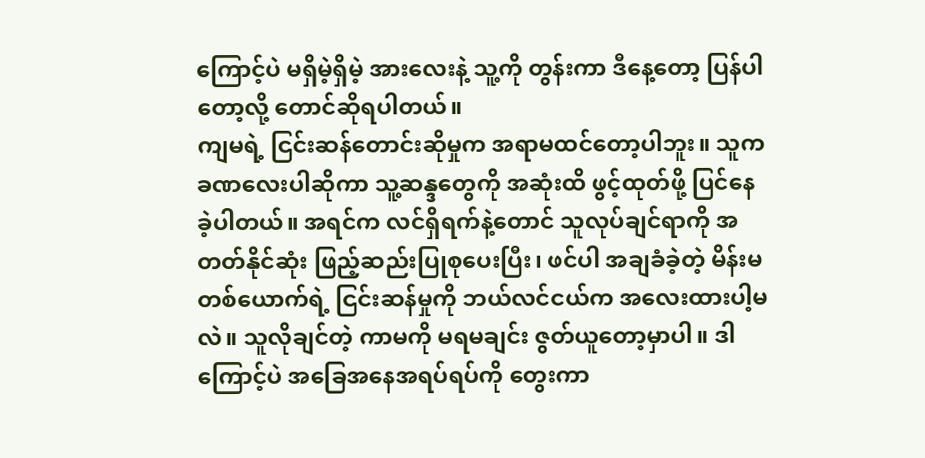ကြောင့်ပဲ မရှိမဲ့ရှိမဲ့ အားလေးနဲ့ သူ့ကို တွန်းကာ ဒီနေ့တော့ ပြန်ပါတော့လို့ တောင်ဆိုရပါတယ်။
ကျမရဲ့ ငြင်းဆန်တောင်းဆိုမှုက အရာမထင်တော့ပါဘူး။ သူက ခဏလေးပါဆိုကာ သူ့ဆန္ဒတွေကို အဆုံးထိ ဖွင့်ထုတ်ဖို့ ပြင်နေခဲ့ပါတယ်။ အရင်က လင်ရှိရက်နဲ့တောင် သူလုပ်ချင်ရာကို အတတ်နိုင်ဆုံး ဖြည့်ဆည်းပြုစုပေးပြီး၊ ဖင်ပါ အချခံခဲ့တဲ့ မိန်းမတစ်ယောက်ရဲ့ ငြင်းဆန်မှုကို ဘယ်လင်ငယ်က အလေးထားပါ့မလဲ။ သူလိုချင်တဲ့ ကာမကို မရမချင်း ဇွတ်ယူတော့မှာပါ။ ဒါကြောင့်ပဲ အခြေအနေအရပ်ရပ်ကို တွေးကာ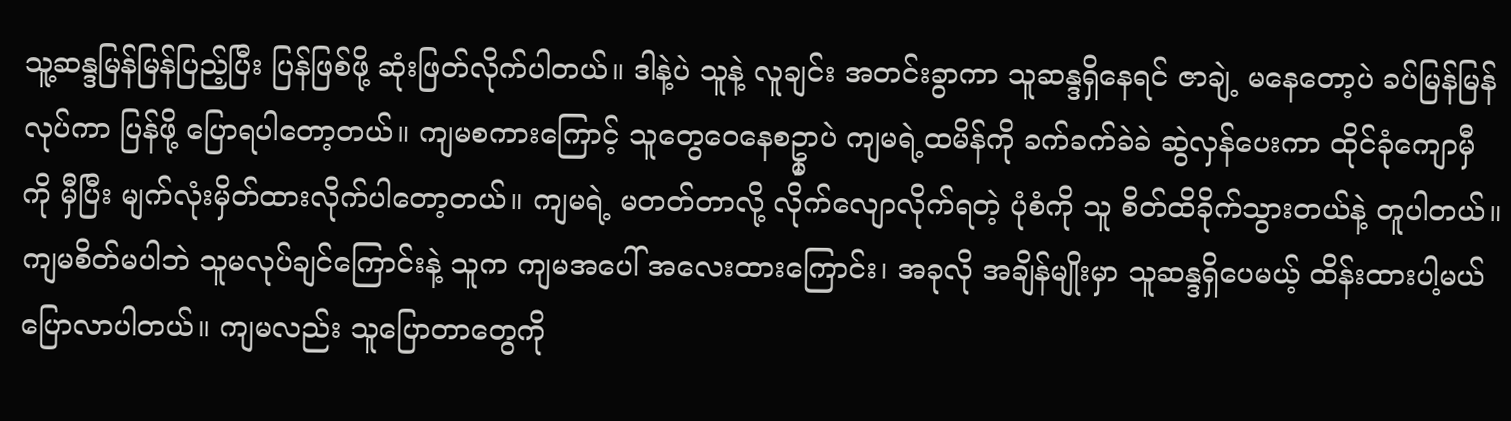သူ့ဆန္ဒမြန်မြန်ပြည့်ပြီး ပြန်ဖြစ်ဖို့ ဆုံးဖြတ်လိုက်ပါတယ်။ ဒါနဲ့ပဲ သူနဲ့ လူချင်း အတင်းခွာကာ သူဆန္ဒရှိနေရင် ဇာချဲ့ မနေတော့ပဲ ခပ်မြန်မြန်လုပ်ကာ ပြန်ဖို့ ပြောရပါတော့တယ်။ ကျမစကားကြောင့် သူတွေဝေနေစဥ္မှာပဲ ကျမရဲ့ထမိန်ကို ခက်ခက်ခဲခဲ ဆွဲလှန်ပေးကာ ထိုင်ခုံကျောမှီကို မှီပြီး မျက်လုံးမှိတ်ထားလိုက်ပါတော့တယ်။ ကျမရဲ့ မတတ်တာလို့ လိုက်လျောလိုက်ရတဲ့ ပုံစံကို သူ စိတ်ထိခိုက်သွားတယ်နဲ့ တူပါတယ်။
ကျမစိတ်မပါဘဲ သူမလုပ်ချင်ကြောင်းနဲ့ သူက ကျမအပေါ် အလေးထားကြောင်း၊ အခုလို အချိန်မျိုးမှာ သူဆန္ဒရှိပေမယ့် ထိန်းထားပါ့မယ် ပြောလာပါတယ်။ ကျမလည်း သူပြောတာတွေကို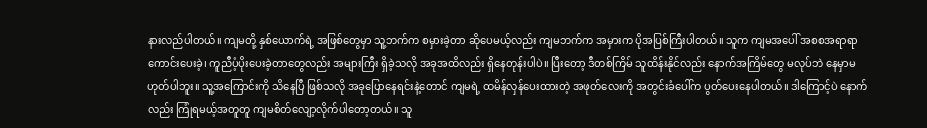နားလည်ပါတယ်။ ကျမတို့ နှစ်ယောက်ရဲ့ အဖြစ်တွေမှာ သူ့ဘက်က စမှားခဲ့တာ ဆိုပေမယ့်လည်း ကျမဘက်က အမှားက ပိုအပြစ်ကြီးပါတယ်။ သူက ကျမအပေါ် အစစအရာရာ ကောင်းပေးခဲ့၊ ကူညီပံ့ပိုးပေးခဲ့တာတွေလည်း အများကြီး ရှိခဲ့သလို အခုအထိလည်း ရှိနေတုန်းပါပဲ။ ပြီးတော့ ဒီတစ်ကြိမ် သူထိန်းနိုင်လည်း နောက်အကြိမ်တွေ မလုပ်ဘဲ နေမှာမဟုတ်ပါဘူး။ သူ့အကြောင်းကို သိနေပြီ ဖြစ်သလို အခုပြောနေရင်းနဲ့တောင် ကျမရဲ့ ထမိန်လှန်ပေးထားတဲ့ အဖုတ်လေးကို အတွင်းခံပေါ်က ပွတ်ပေးနေပါတယ်။ ဒါကြောင့်ပဲ နောက်လည်း ကြုံရမယ့်အတူတူ ကျမစိတ်လျော့လိုက်ပါတော့တယ်။ သူ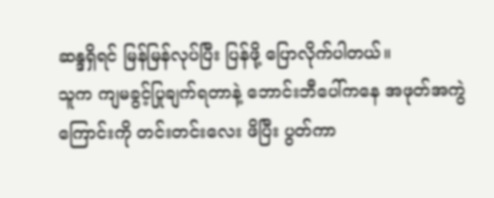ဆန္ဒရှိရင် မြန်မြန်လုပ်ပြီး ပြန်ဖို့ ပြောလိုက်ပါတယ်။
သူက ကျမခွင့်ပြုချက်ရတာနဲ့ ဘောင်းဘီပေါ်ကနေ အဖုတ်အကွဲကြောင်းကို တင်းတင်းလေး ဖိပြီး ပွတ်ကာ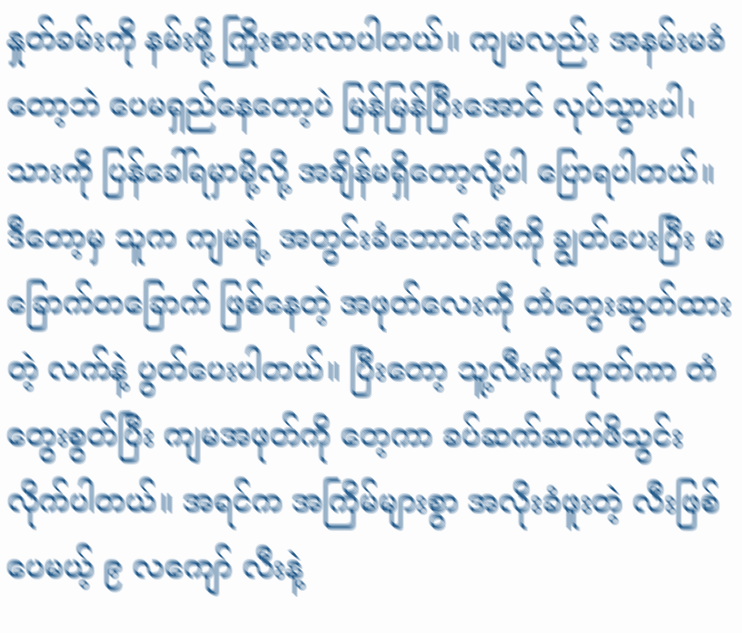နှုတ်ခမ်းကို နမ်းဖို့ ကြိုးစားလာပါတယ်။ ကျမလည်း အနမ်းမခံတော့ဘဲ ပေမရှည်နေတော့ပဲ မြန်မြန်ပြီးအောင် လုပ်သွားပါ၊ သားကို ပြန်ခေါ်ရမှာမို့လို့ အချိန်မရှိတော့လို့ပါ ပြောရပါတယ်။ ဒီတော့မှ သူက ကျမရဲ့ အတွင်းခံဘောင်းဘီကို ချွတ်ပေးပြီး မခြောက်တခြောက် ဖြစ်နေတဲ့ အဖုတ်လေးကို တံတွေးဆွတ်ထားတဲ့ လက်နဲ့ ပွတ်ပေးပါတယ်။ ပြီးတော့ သူ့လီးကို ထုတ်ကာ တံတွေးစွတ်ပြီး ကျမအဖုတ်ကို တေ့ကာ ခပ်ဆက်ဆက်ဖိသွင်းလိုက်ပါတယ်။ အရင်က အကြိမ်များစွာ အလိုးခံဖူးတဲ့ လီးဖြစ်ပေမယ့် ၉ လကျော် လီးနဲ့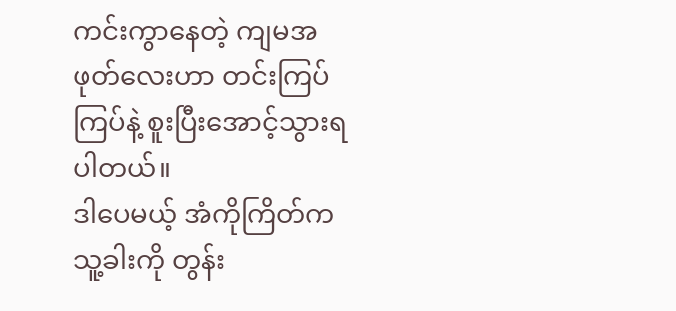ကင်းကွာနေတဲ့ ကျမအဖုတ်လေးဟာ တင်းကြပ်ကြပ်နဲ့ စူးပြီးအောင့်သွားရပါတယ်။
ဒါပေမယ့် အံကိုကြိတ်က သူ့ခါးကို တွန်း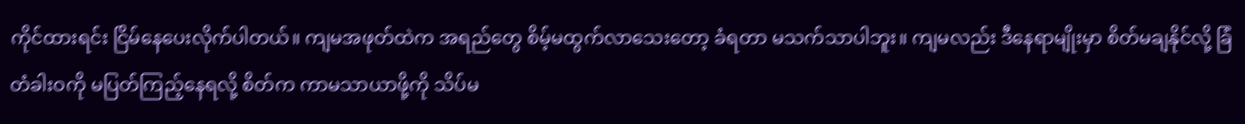ကိုင်ထားရင်း ငြိမ်နေပေးလိုက်ပါတယ်။ ကျမအဖုတ်ထဲက အရည်တွေ စိမ့်မထွက်လာသေးတော့ ခံရတာ မသက်သာပါဘူး။ ကျမလည်း ဒီနေရာမျိုးမှာ စိတ်မချနိုင်လို့ ခြံတံခါးဝကို မပြတ်ကြည့်နေရလို့ စိတ်က ကာမသာယာဖို့ကို သိပ်မ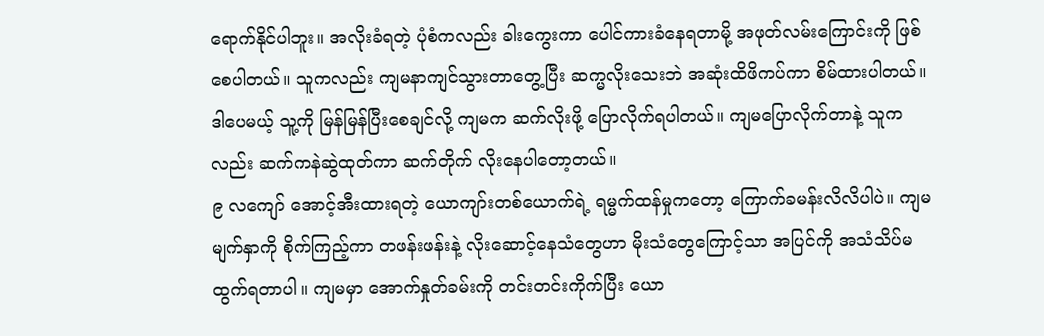ရောက်နိုင်ပါဘူး။ အလိုးခံရတဲ့ ပုံစံကလည်း ခါးကွေးကာ ပေါင်ကားခံနေရတာမို့ အဖုတ်လမ်းကြောင်းကို ဖြစ်စေပါတယ်။ သူကလည်း ကျမနာကျင်သွားတာတွေ့ပြီး ဆက္မလိုးသေးဘဲ အဆုံးထိဖိကပ်ကာ စိမ်ထားပါတယ်။ ဒါပေမယ့် သူ့ကို မြန်မြန်ပြီးစေချင်လို့ ကျမက ဆက်လိုးဖို့ ပြောလိုက်ရပါတယ်။ ကျမပြောလိုက်တာနဲ့ သူကလည်း ဆက်ကနဲဆွဲထုတ်ကာ ဆက်တိုက် လိုးနေပါတော့တယ်။
၉ လကျော် အောင့်အီးထားရတဲ့ ယောကျာ်းတစ်ယောက်ရဲ့ ရမ္မက်ထန်မှုကတော့ ကြောက်ခမန်းလိလိပါပဲ။ ကျမမျက်နှာကို စိုက်ကြည့်ကာ တဖန်းဖန်းနဲ့ လိုးဆောင့်နေသံတွေဟာ မိုးသံတွေကြောင့်သာ အပြင်ကို အသံသိပ်မထွက်ရတာပါ။ ကျမမှာ အောက်နှုတ်ခမ်းကို တင်းတင်းကိုက်ပြီး ယော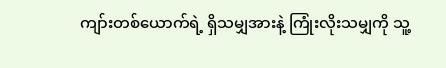ကျာ်းတစ်ယောက်ရဲ့ ရှိသမျှအားနဲ့ ကြုံးလိုးသမျှကို သူ့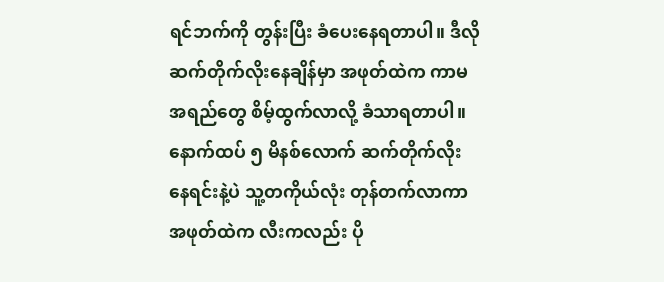ရင်ဘက်ကို တွန်းပြီး ခံပေးနေရတာပါ။ ဒီလိုဆက်တိုက်လိုးနေချိန်မှာ အဖုတ်ထဲက ကာမအရည်တွေ စိမ့်ထွက်လာလို့ ခံသာရတာပါ။ နောက်ထပ် ၅ မိနစ်လောက် ဆက်တိုက်လိုးနေရင်းနဲ့ပဲ သူ့တကိုယ်လုံး တုန်တက်လာကာ အဖုတ်ထဲက လီးကလည်း ပို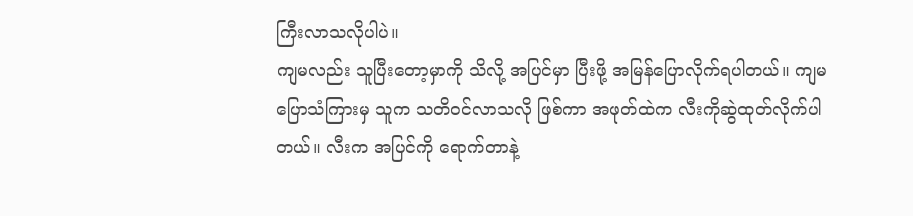ကြီးလာသလိုပါပဲ။
ကျမလည်း သူပြီးတော့မှာကို သိလို့ အပြင်မှာ ပြီးဖို့ အမြန်ပြောလိုက်ရပါတယ်။ ကျမပြောသံကြားမှ သူက သတိဝင်လာသလို ဖြစ်ကာ အဖုတ်ထဲက လီးကိုဆွဲထုတ်လိုက်ပါတယ်။ လီးက အပြင်ကို ရောက်တာနဲ့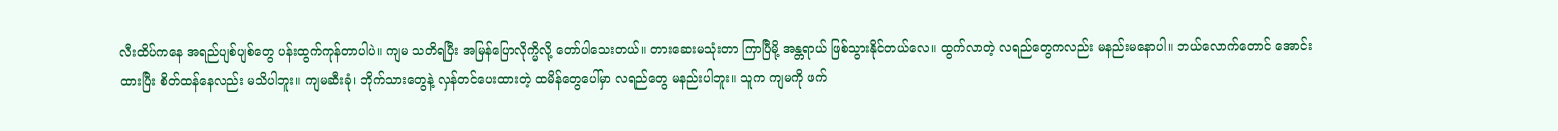လီးထိပ်ကနေ အရည်ပျစ်ပျစ်တွေ ပန်းထွက်ကုန်တာပါပဲ။ ကျမ သတိရပြီး အမြန်ပြောလိုက္မိလို့ တော်ပါသေးတယ်။ တားဆေးမသုံးတာ ကြာပြီမို့ အန္တရာယ် ဖြစ်သွားနိုင်တယ်လေ။ ထွက်လာတဲ့ လရည်တွေကလည်း မနည်းမနောပါ။ ဘယ်လောက်တောင် အောင်းထားပြီး စိတ်ထန်နေလည်း မသိပါဘူး။ ကျမဆီးခုံ၊ ဘိုက်သားတွေနဲ့ လှန်တင်ပေးထားတဲ့ ထမိန်တွေပေါ်မှာ လရည်တွေ မနည်းပါဘူး။ သူက ကျမကို ဖက်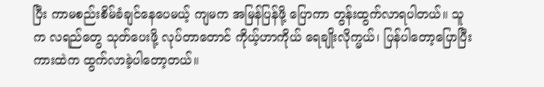ပြီး ကာမစည်းစိမ်ခံချင်နေပေမယ့် ကျမက အမြန်ပြန်ဖို့ ပြောကာ တွန်းထွက်လာရပါတယ်။ သူက လရည်တွေ သုတ်ပေးဖို့ လုပ်တာတောင် ကိုယ့်ဟာကိုယ် ရေချိုးလိုက္မယ်၊ ပြန်ပါတော့ပြောပြီး ကားထဲက ထွက်လာခဲ့ပါတော့တယ်။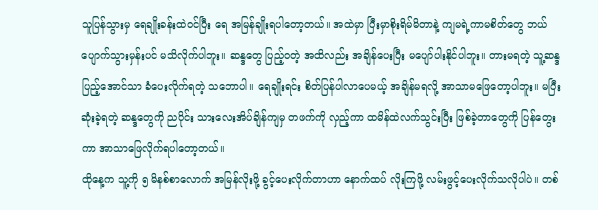သူပြန်သွားမှ ရေချိုးခန်းထဲဝင်ပြီး ရေ အမြန်ချိုးရပါတော့တယ်။ အထဲမှာ ပြီးမှာစိုးရိမ်မိတာနဲ့ ကျမရဲ့ကာမစိတ်တွေ ဘယ်ပျောက်သွားမှန်းပင် မသိလိုက်ပါဘူး။ ဆန္ဒတွေ ပြည့်ဝတဲ့ အထိလည်း အချိန်ပေးပြီး မပျော်ပါးနိုင်ပါဘူး။ တားမရတဲ့ သူ့ဆန္ဒပြည့်အောင်သာ ခံပေးလိုက်ရတဲ့ သဘောပါ။ ရေချိုးရင်း စိတ်ပြန်ပါလာပေမယ့် အချိန်မရလို့ အာသာမဖြေတော့ပါဘူး။ မပြီးဆုံးခဲ့ရတဲ့ ဆန္ဒတွေကို ညပိုင်း သားလေးအိပ်ချိန်ကျမှ တဖက်ကို လှည့်ကာ ထမိန်ထဲလက်သွင်းပြီး ဖြစ်ခဲ့တာတွေကို ပြန်တွေးကာ အာသာဖြေလိုက်ရပါတော့တယ်။
ထိုနေ့က သူ့ကို ၅ မိနစ်စာလောက် အမြန်လိုးဖို့ ခွင့်ပေးလိုက်တာဟာ နောက်ထပ် လိုးကြဖို့ လမ်းဖွင့်ပေးလိုက်သလိုပါပဲ။ တစ်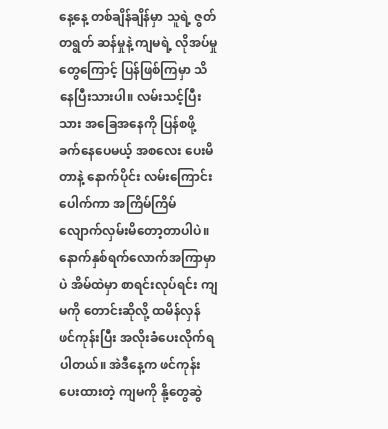နေ့နေ့ တစ်ချိန်ချိန်မှာ သူရဲ့ ဇွတ်တရွတ် ဆန်မှုနဲ့ ကျမရဲ့ လိုအပ်မှုတွေကြောင့် ပြန်ဖြစ်ကြမှာ သိနေပြီးသားပါ။ လမ်းသင့်ပြီးသား အခြေအနေကို ပြန်စဖို့ ခက်နေပေမယ့် အစလေး ပေးမိတာနဲ့ နောက်ပိုင်း လမ်းကြောင်းပေါက်ကာ အကြိမ်ကြိမ် လျောက်လှမ်းမိတော့တာပါပဲ။ နောက်နှစ်ရက်လောက်အကြာမှာပဲ အိမ်ထဲမှာ စာရင်းလုပ်ရင်း ကျမကို တောင်းဆိုလို့ ထမိန်လှန် ဖင်ကုန်းပြီး အလိုးခံပေးလိုက်ရပါတယ်။ အဲဒီနေ့က ဖင်ကုန်းပေးထားတဲ့ ကျမကို နို့တွေဆွဲ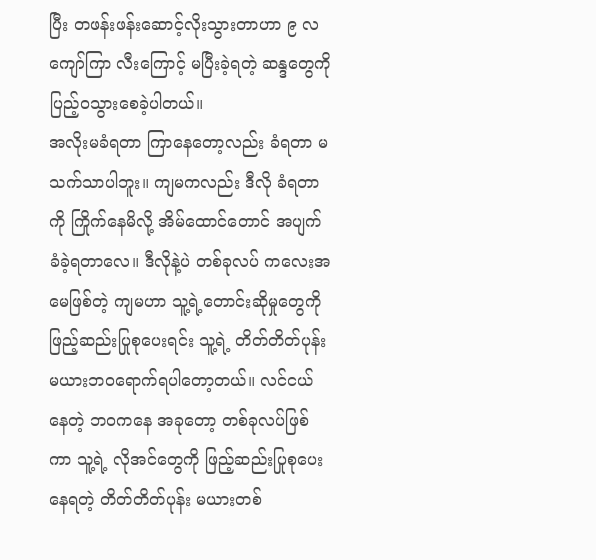ပြီး တဖန်းဖန်းဆောင့်လိုးသွားတာဟာ ၉ လကျော်ကြာ လီးကြောင့် မပြီးခဲ့ရတဲ့ ဆန္ဒတွေကို ပြည့်ဝသွားစေခဲ့ပါတယ်။
အလိုးမခံရတာ ကြာနေတော့လည်း ခံရတာ မသက်သာပါဘူး။ ကျမကလည်း ဒီလို ခံရတာကို ကြိုက်နေမိလို့ အိမ်ထောင်တောင် အပျက်ခံခဲ့ရတာလေ။ ဒီလိုနဲ့ပဲ တစ်ခုလပ် ကလေးအမေဖြစ်တဲ့ ကျမဟာ သူ့ရဲ့တောင်းဆိုမှုတွေကို ဖြည့်ဆည်းပြုစုပေးရင်း သူ့ရဲ့ တိတ်တိတ်ပုန်း မယားဘဝရောက်ရပါတော့တယ်။ လင်ငယ်နေတဲ့ ဘဝကနေ အခုတော့ တစ်ခုလပ်ဖြစ်ကာ သူ့ရဲ့ လိုအင်တွေကို ဖြည့်ဆည်းပြုစုပေးနေရတဲ့ တိတ်တိတ်ပုန်း မယားတစ်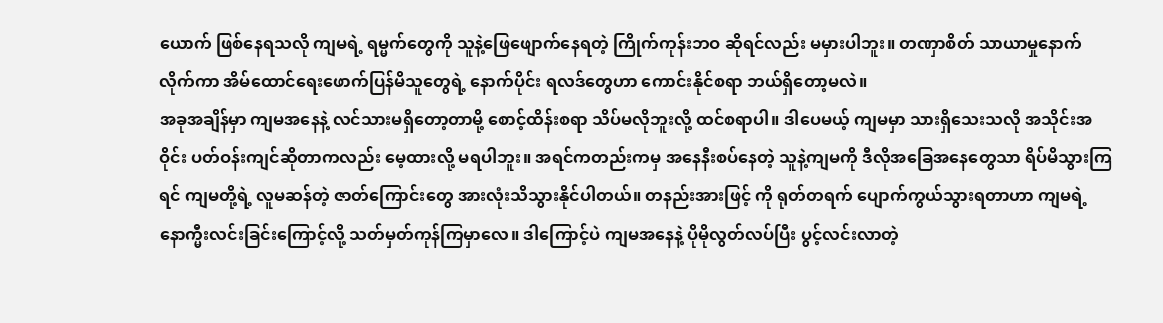ယောက် ဖြစ်နေရသလို ကျမရဲ့ ရမ္မက်တွေကို သူနဲ့ဖြေဖျောက်နေရတဲ့ ကြိုက်ကုန်းဘဝ ဆိုရင်လည်း မမှားပါဘူး။ တဏှာစိတ် သာယာမှုနောက်လိုက်ကာ အိမ်ထောင်ရေးဖောက်ပြန်မိသူတွေရဲ့ နောက်ပိုင်း ရလဒ်တွေဟာ ကောင်းနိုင်စရာ ဘယ်ရှိတော့မလဲ။
အခုအချိန်မှာ ကျမအနေနဲ့ လင်သားမရှိတော့တာမို့ စောင့်ထိန်းစရာ သိပ်မလိုဘူးလို့ ထင်စရာပါ။ ဒါပေမယ့် ကျမမှာ သားရှိသေးသလို အသိုင်းအဝိုင်း ပတ်ဝန်းကျင်ဆိုတာကလည်း မေ့ထားလို့ မရပါဘူး။ အရင်ကတည်းကမှ အနေနီးစပ်နေတဲ့ သူနဲ့ကျမကို ဒီလိုအခြေအနေတွေသာ ရိပ်မိသွားကြရင် ကျမတို့ရဲ့ လူမဆန်တဲ့ ဇာတ်ကြောင်းတွေ အားလုံးသိသွားနိုင်ပါတယ်။ တနည်းအားဖြင့် ကို ရုတ်တရက် ပျောက်ကွယ်သွားရတာဟာ ကျမရဲ့ နောက္မီးလင်းခြင်းကြောင့်လို့ သတ်မှတ်ကုန်ကြမှာလေ။ ဒါကြောင့်ပဲ ကျမအနေနဲ့ ပိုမိုလွတ်လပ်ပြီး ပွင့်လင်းလာတဲ့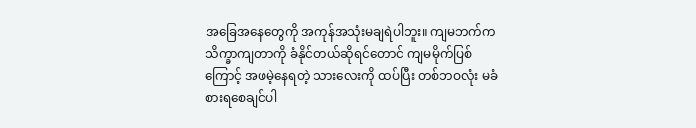အခြေအနေတွေကို အကုန်အသုံးမချရဲပါဘူး။ ကျမဘက်က သိက္ခာကျတာကို ခံနိုင်တယ်ဆိုရင်တောင် ကျမမိုက်ပြစ်ကြောင့် အဖမဲ့နေရတဲ့ သားလေးကို ထပ်ပြီး တစ်ဘဝလုံး မခံစားရစေချင်ပါ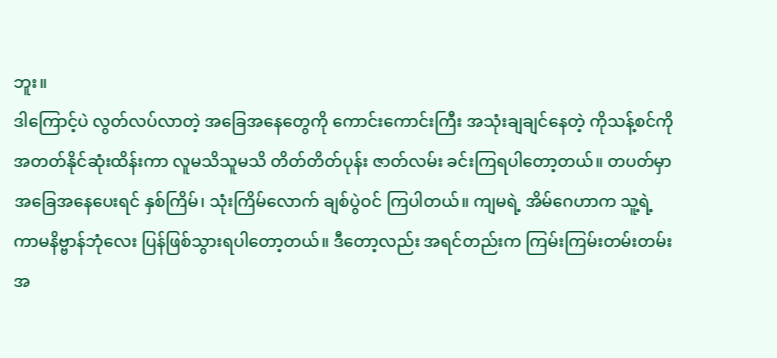ဘူး။
ဒါကြောင့်ပဲ လွတ်လပ်လာတဲ့ အခြေအနေတွေကို ကောင်းကောင်းကြီး အသုံးချချင်နေတဲ့ ကိုသန့်စင်ကို အတတ်နိုင်ဆုံးထိန်းကာ လူမသိသူမသိ တိတ်တိတ်ပုန်း ဇာတ်လမ်း ခင်းကြရပါတော့တယ်။ တပတ်မှာ အခြေအနေပေးရင် နှစ်ကြိမ်၊ သုံးကြိမ်လောက် ချစ်ပွဲဝင် ကြပါတယ်။ ကျမရဲ့ အိမ်ဂေဟာက သူ့ရဲ့ကာမနိဗ္ဗာန်ဘုံလေး ပြန်ဖြစ်သွားရပါတော့တယ်။ ဒီတော့လည်း အရင်တည်းက ကြမ်းကြမ်းတမ်းတမ်း အ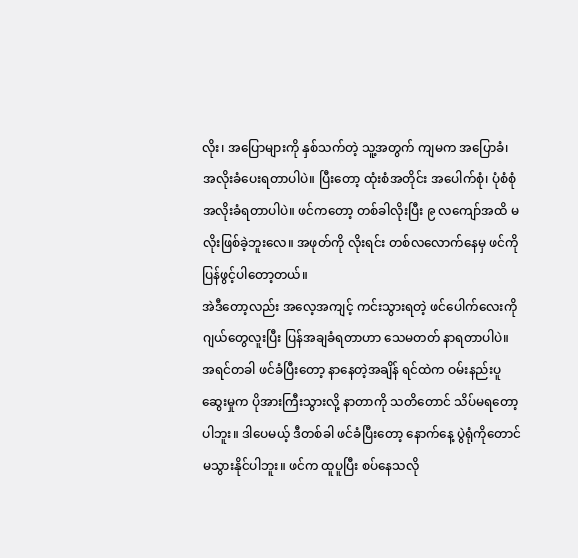လိုး၊ အပြောများကို နှစ်သက်တဲ့ သူ့အတွက် ကျမက အပြောခံ၊ အလိုးခံပေးရတာပါပဲ။ ပြီးတော့ ထုံးစံအတိုင်း အပေါက်စုံ၊ ပုံစံစုံ အလိုးခံရတာပါပဲ။ ဖင်ကတော့ တစ်ခါလိုးပြီး ၉ လကျော်အထိ မလိုးဖြစ်ခဲ့ဘူးလေ။ အဖုတ်ကို လိုးရင်း တစ်လလောက်နေမှ ဖင်ကို ပြန်ဖွင့်ပါတော့တယ်။
အဲဒီတော့လည်း အလေ့အကျင့် ကင်းသွားရတဲ့ ဖင်ပေါက်လေးကို ဂျယ်တွေလူးပြီး ပြန်အချခံရတာဟာ သေမတတ် နာရတာပါပဲ။ အရင်တခါ ဖင်ခံပြီးတော့ နာနေတဲ့အချိန် ရင်ထဲက ဝမ်းနည်းပူဆွေးမှုက ပိုအားကြီးသွားလို့ နာတာကို သတိတောင် သိပ်မရတော့ပါဘူး။ ဒါပေမယ့် ဒီတစ်ခါ ဖင်ခံပြီးတော့ နောက်နေ့ ပွဲရုံကိုတောင် မသွားနိုင်ပါဘူး။ ဖင်က ထူပူပြီး စပ်နေသလို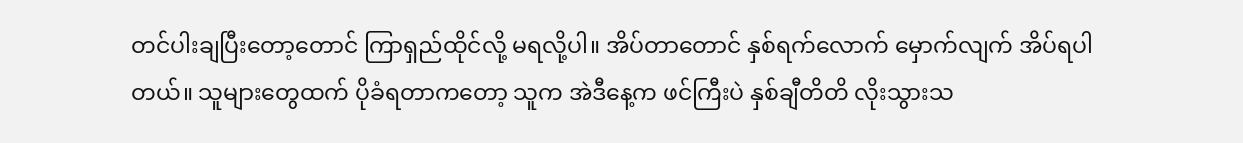တင်ပါးချပြီးတော့တောင် ကြာရှည်ထိုင်လို့ မရလို့ပါ။ အိပ်တာတောင် နှစ်ရက်လောက် မှောက်လျက် အိပ်ရပါတယ်။ သူများတွေထက် ပိုခံရတာကတော့ သူက အဲဒီနေ့က ဖင်ကြီးပဲ နှစ်ချီတိတိ လိုးသွားသ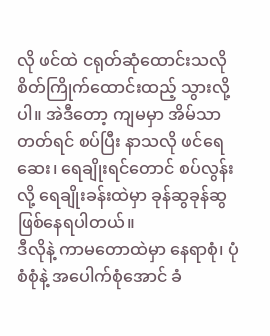လို ဖင်ထဲ ငရုတ်ဆုံထောင်းသလို စိတ်ကြိုက်ထောင်းထည့် သွားလို့ပါ။ အဲဒီတော့ ကျမမှာ အိမ်သာတတ်ရင် စပ်ပြီး နာသလို ဖင်ရေဆေး၊ ရေချိုးရင်တောင် စပ်လွန်းလို့ ရေချိုးခန်းထဲမှာ ခုန်ဆွခုန်ဆွ ဖြစ်နေရပါတယ်။
ဒီလိုနဲ့ ကာမတောထဲမှာ နေရာစုံ၊ ပုံစံစုံနဲ့ အပေါက်စုံအောင် ခံ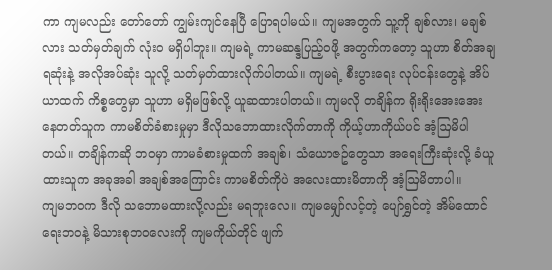ကာ ကျမလည်း တော်တော် ကျွမ်းကျင်နေပြီ ပြောရပါမယ်။ ကျမအတွက် သူ့ကို ချစ်လား၊ မချစ်လား သတ်မှတ်ချက် လုံးဝ မရှိပါဘူး။ ကျမရဲ့ ကာမဆန္ဒပြည့်ဝဖို့ အတွက်ကတော့ သူဟာ စိတ်အချရဆုံးနဲ့ အလိုအပ်ဆုံး သူလို့ သတ်မှတ်ထားလိုက်ပါတယ်။ ကျမရဲ့ စီးပွားရေး လုပ်ငန်းတွေနဲ့ အိပ်ယာထက် ကိစ္စတွေမှာ သူဟာ မရှိမဖြစ်လို့ ယူဆထားပါတယ်။ ကျမလို တချိန်က ရိုးရိုးအေးအေး နေတတ်သူက ကာမစိတ်ခံစားမှုမှာ ဒီလိုသဘောထားလိုက်တာကို ကိုယ့်ဟာကိုယ်ပင် အံ့ဩမိပါတယ်။ တချိန်ကဆို ဘဝမှာ ကာမခံစားမှုထက် အချစ်၊ သံယောဇဥ်တွေသာ အရေးကြီးဆုံးလို့ ခံယူထားသူက အခုအခါ အချစ်အကြောင်း ကာမစိတ်ကိုပဲ အလေးထားမိတာကို အံ့ဩမိတာပါ။
ကျမဘဝက ဒီလို သဘောမထားလို့လည်း မရဘူးလေ။ ကျမမျှော်လင့်တဲ့ ပျော်ရွှင်တဲ့ အိမ်ထောင်ရေးဘဝနဲ့ မိသားစုဘဝလေးကို ကျမကိုယ်တိုင် ဖျက်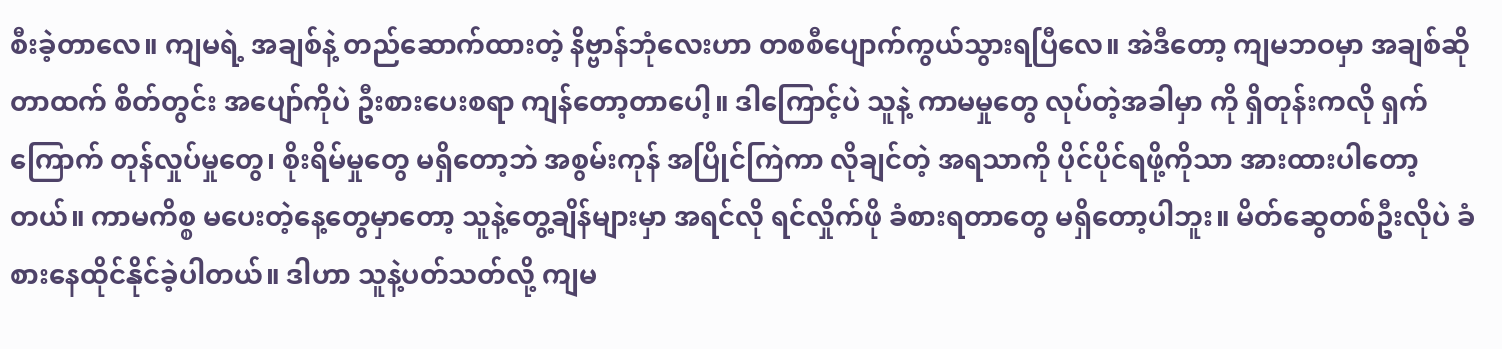စီးခဲ့တာလေ။ ကျမရဲ့ အချစ်နဲ့ တည်ဆောက်ထားတဲ့ နိဗ္ဗာန်ဘုံလေးဟာ တစစီပျောက်ကွယ်သွားရပြီလေ။ အဲဒီတော့ ကျမဘဝမှာ အချစ်ဆိုတာထက် စိတ်တွင်း အပျော်ကိုပဲ ဦးစားပေးစရာ ကျန်တော့တာပေါ့။ ဒါကြောင့်ပဲ သူနဲ့ ကာမမှုတွေ လုပ်တဲ့အခါမှာ ကို ရှိတုန်းကလို ရှက်ကြောက် တုန်လှုပ်မှုတွေ၊ စိုးရိမ်မှုတွေ မရှိတော့ဘဲ အစွမ်းကုန် အပြိုင်ကြဲကာ လိုချင်တဲ့ အရသာကို ပိုင်ပိုင်ရဖို့ကိုသာ အားထားပါတော့တယ်။ ကာမကိစ္စ မပေးတဲ့နေ့တွေမှာတော့ သူနဲ့တွေ့ချိန်များမှာ အရင်လို ရင်လှိုက်ဖို ခံစားရတာတွေ မရှိတော့ပါဘူး။ မိတ်ဆွေတစ်ဦးလိုပဲ ခံစားနေထိုင်နိုင်ခဲ့ပါတယ်။ ဒါဟာ သူနဲ့ပတ်သတ်လို့ ကျမ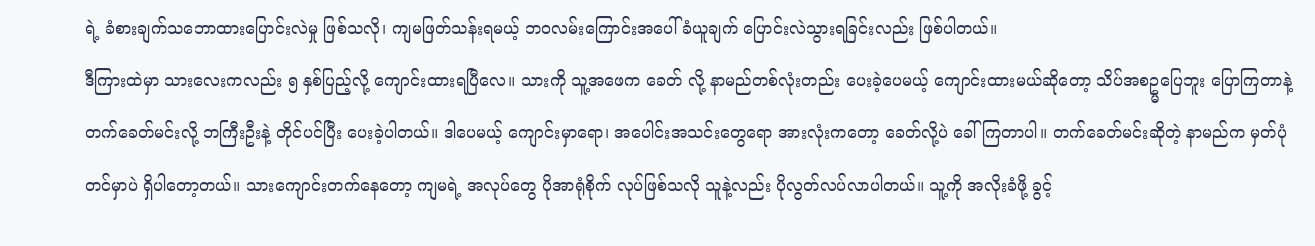ရဲ့ ခံစားချက်သဘောထားပြောင်းလဲမှု ဖြစ်သလို၊ ကျမဖြတ်သန်းရမယ့် ဘဝလမ်းကြောင်းအပေါ် ခံယူချက် ပြောင်းလဲသွားရခြင်းလည်း ဖြစ်ပါတယ်။
ဒီကြားထဲမှာ သားလေးကလည်း ၅ နှစ်ပြည့်လို့ ကျောင်းထားရပြီလေ။ သားကို သူ့အဖေက ခေတ် လို့ နာမည်တစ်လုံးတည်း ပေးခဲ့ပေမယ့် ကျောင်းထားမယ်ဆိုတော့ သိပ်အစဥ္မပြေဘူး ပြောကြတာနဲ့ တက်ခေတ်မင်းလို့ ဘကြီးဦးနဲ့ တိုင်ပင်ပြီး ပေးခဲ့ပါတယ်။ ဒါပေမယ့် ကျောင်းမှာရော၊ အပေါင်းအသင်းတွေရော အားလုံးကတော့ ခေတ်လို့ပဲ ခေါ်ကြတာပါ။ တက်ခေတ်မင်းဆိုတဲ့ နာမည်က မှတ်ပုံတင်မှာပဲ ရှိပါတော့တယ်။ သားကျောင်းတက်နေတော့ ကျမရဲ့ အလုပ်တွေ ပိုအာရုံစိုက် လုပ်ဖြစ်သလို သူနဲ့လည်း ပိုလွတ်လပ်လာပါတယ်။ သူ့ကို အလိုးခံဖို့ ခွင့်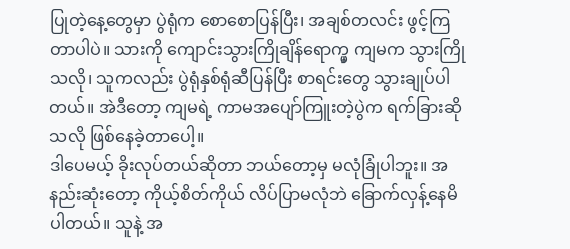ပြုတဲ့နေ့တွေမှာ ပွဲရုံက စောစောပြန်ပြီး၊ အချစ်တလင်း ဖွင့်ကြတာပါပဲ။ သားကို ကျောင်းသွားကြိုချိန်ရောက္မှ ကျမက သွားကြိုသလို၊ သူကလည်း ပွဲရုံနှစ်ရုံဆီပြန်ပြီး စာရင်းတွေ သွားချုပ်ပါတယ်။ အဲဒီတော့ ကျမရဲ့ ကာမအပျော်ကြူးတဲ့ပွဲက ရက်ခြားဆိုသလို ဖြစ်နေခဲ့တာပေါ့။
ဒါပေမယ့် ခိုးလုပ်တယ်ဆိုတာ ဘယ်တော့မှ မလုံခြုံပါဘူး။ အနည်းဆုံးတော့ ကိုယ့်စိတ်ကိုယ် လိပ်ပြာမလုံဘဲ ခြောက်လှန့်နေမိပါတယ်။ သူနဲ့ အ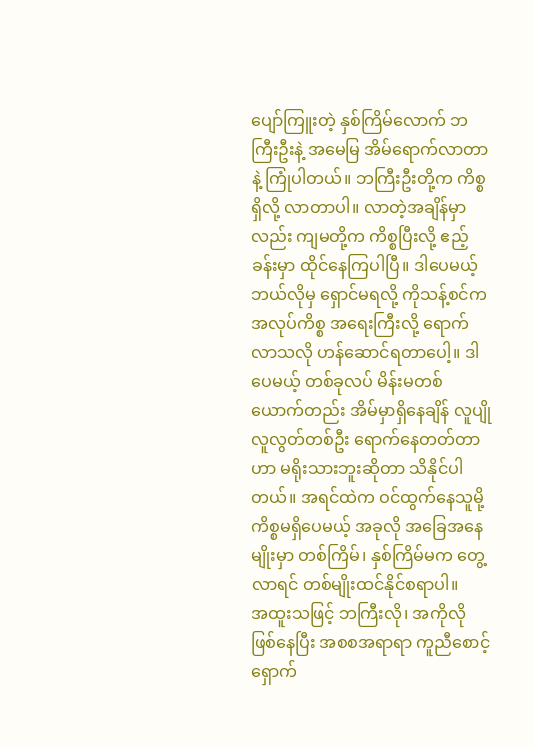ပျော်ကြူးတဲ့ နှစ်ကြိမ်လောက် ဘကြီးဦးနဲ့ အမေမြ အိမ်ရောက်လာတာနဲ့ ကြုံပါတယ်။ ဘကြီးဦးတို့က ကိစ္စရှိလို့ လာတာပါ။ လာတဲ့အချိန်မှာလည်း ကျမတို့က ကိစ္စပြီးလို့ ဧည့်ခန်းမှာ ထိုင်နေကြပါပြီ။ ဒါပေမယ့် ဘယ်လိုမှ ရှောင်မရလို့ ကိုသန့်စင်က အလုပ်ကိစ္စ အရေးကြီးလို့ ရောက်လာသလို ဟန်ဆောင်ရတာပေါ့။ ဒါပေမယ့် တစ်ခုလပ် မိန်းမတစ်ယောက်တည်း အိမ်မှာရှိနေချိန် လူပျိုလူလွတ်တစ်ဦး ရောက်နေတတ်တာဟာ မရိုးသားဘူးဆိုတာ သိနိုင်ပါတယ်။ အရင်ထဲက ဝင်ထွက်နေသူမို့ ကိစ္စမရှိပေမယ့် အခုလို အခြေအနေမျိုးမှာ တစ်ကြိမ်၊ နှစ်ကြိမ်မက တွေ့လာရင် တစ်မျိုးထင်နိုင်စရာပါ။
အထူးသဖြင့် ဘကြီးလို၊ အကိုလို ဖြစ်နေပြီး အစစအရာရာ ကူညီစောင့်ရှောက်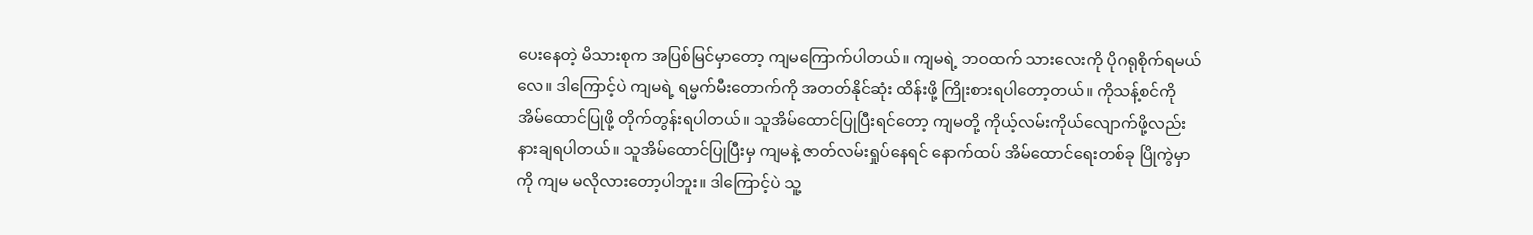ပေးနေတဲ့ မိသားစုက အပြစ်မြင်မှာတော့ ကျမကြောက်ပါတယ်။ ကျမရဲ့ ဘဝထက် သားလေးကို ပိုဂရုစိုက်ရမယ်လေ။ ဒါကြောင့်ပဲ ကျမရဲ့ ရမ္မက်မီးတောက်ကို အတတ်နိုင်ဆုံး ထိန်းဖို့ ကြိုးစားရပါတော့တယ်။ ကိုသန့်စင်ကို အိမ်ထောင်ပြုဖို့ တိုက်တွန်းရပါတယ်။ သူအိမ်ထောင်ပြုပြီးရင်တော့ ကျမတို့ ကိုယ့်လမ်းကိုယ်လျောက်ဖို့လည်း နားချရပါတယ်။ သူအိမ်ထောင်ပြုပြီးမှ ကျမနဲ့ ဇာတ်လမ်းရှုပ်နေရင် နောက်ထပ် အိမ်ထောင်ရေးတစ်ခု ပြိုကွဲမှာကို ကျမ မလိုလားတော့ပါဘူး။ ဒါကြောင့်ပဲ သူ့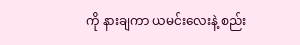ကို နားချကာ ယမင်းလေးနဲ့ စည်း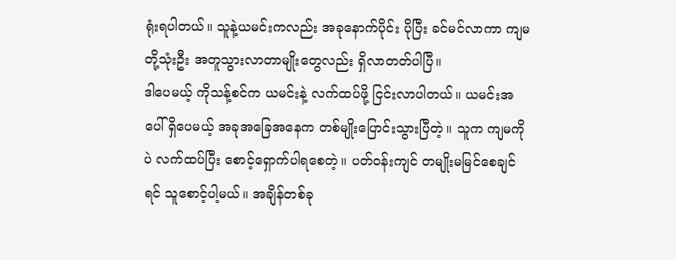ရုံးရပါတယ်။ သူနဲ့ယမင်းကလည်း အခုနောက်ပိုင်း ပိုပြီး ခင်မင်လာကာ ကျမတို့သုံးဦး အတူသွားလာတာမျိုးတွေလည်း ရှိလာတတ်ပါပြီ။
ဒါပေမယ့် ကိုသန့်စင်က ယမင်းနဲ့ လက်ထပ်ဖို့ ငြင်းလာပါတယ်။ ယမင်းအပေါ် ရှိပေမယ့် အခုအခြေအနေက တစ်မျိုးပြောင်းသွားပြီတဲ့။ သူက ကျမကိုပဲ လက်ထပ်ပြီး စောင့်ရှောက်ပါရစေတဲ့။ ပတ်ဝန်းကျင် တမျိုးမမြင်စေချင်ရင် သူစောင့်ပါ့မယ်။ အချိန်တစ်ခု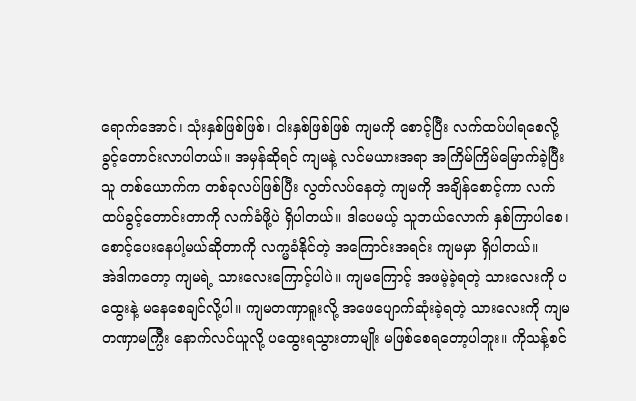ရောက်အောင်၊ သုံးနှစ်ဖြစ်ဖြစ်၊ ငါးနှစ်ဖြစ်ဖြစ် ကျမကို စောင့်ပြီး လက်ထပ်ပါရစေလို့ ခွင့်တောင်းလာပါတယ်။ အမှန်ဆိုရင် ကျမနဲ့ လင်မယားအရာ အကြိမ်ကြိမ်မြောက်ခဲ့ပြီးသူ တစ်ယောက်က တစ်ခုလပ်ဖြစ်ပြီး လွတ်လပ်နေတဲ့ ကျမကို အချိန်စောင့်ကာ လက်ထပ်ခွင့်တောင်းတာကို လက်ခံဖို့ပဲ ရှိပါတယ်။ ဒါပေမယ့် သူဘယ်လောက် နှစ်ကြာပါစေ၊ စောင့်ပေးနေပါ့မယ်ဆိုတာကို လက္မခံနိုင်တဲ့ အကြောင်းအရင်း ကျမမှာ ရှိပါတယ်။
အဲဒါကတော့ ကျမရဲ့ သားလေးကြောင့်ပါပဲ။ ကျမကြောင့် အဖမဲ့ခဲ့ရတဲ့ သားလေးကို ပထွေးနဲ့ မနေစေချင်လို့ပါ။ ကျမတဏှာရူးလို့ အဖေပျောက်ဆုံးခဲ့ရတဲ့ သားလေးကို ကျမ တဏှာမက္ပြီး နောက်လင်ယူလို့ ပထွေးရသွားတာမျိုး မဖြစ်စေရတော့ပါဘူး။ ကိုသန့်စင်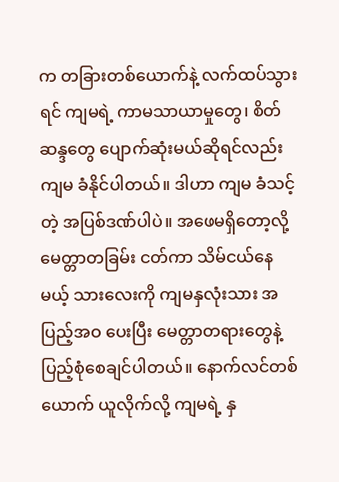က တခြားတစ်ယောက်နဲ့ လက်ထပ်သွားရင် ကျမရဲ့ ကာမသာယာမှုတွေ၊ စိတ်ဆန္ဒတွေ ပျောက်ဆုံးမယ်ဆိုရင်လည်း ကျမ ခံနိုင်ပါတယ်။ ဒါဟာ ကျမ ခံသင့်တဲ့ အပြစ်ဒဏ်ပါပဲ။ အဖေမရှိတော့လို့ မေတ္တာတခြမ်း ငတ်ကာ သိမ်ငယ်နေမယ့် သားလေးကို ကျမနှလုံးသား အပြည့်အဝ ပေးပြီး မေတ္တာတရားတွေနဲ့ ပြည့်စုံစေချင်ပါတယ်။ နောက်လင်တစ်ယောက် ယူလိုက်လို့ ကျမရဲ့ နှ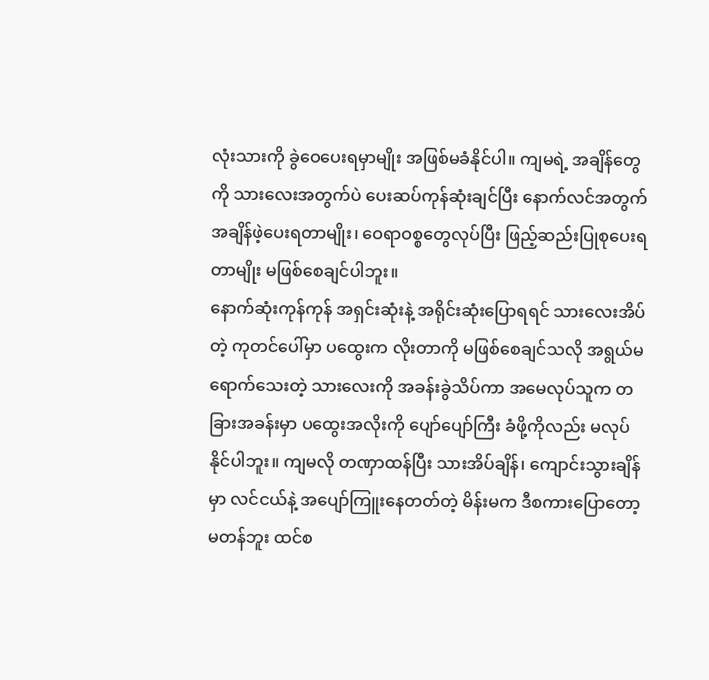လုံးသားကို ခွဲဝေပေးရမှာမျိုး အဖြစ်မခံနိုင်ပါ။ ကျမရဲ့ အချိန်တွေကို သားလေးအတွက်ပဲ ပေးဆပ်ကုန်ဆုံးချင်ပြီး နောက်လင်အတွက် အချိန်ဖဲ့ပေးရတာမျိုး၊ ဝေရာဝစ္စတွေလုပ်ပြီး ဖြည့်ဆည်းပြုစုပေးရတာမျိုး မဖြစ်စေချင်ပါဘူး။
နောက်ဆုံးကုန်ကုန် အရှင်းဆုံးနဲ့ အရိုင်းဆုံးပြောရရင် သားလေးအိပ်တဲ့ ကုတင်ပေါ်မှာ ပထွေးက လိုးတာကို မဖြစ်စေချင်သလို အရွယ်မရောက်သေးတဲ့ သားလေးကို အခန်းခွဲသိပ်ကာ အမေလုပ်သူက တခြားအခန်းမှာ ပထွေးအလိုးကို ပျော်ပျော်ကြီး ခံဖို့ကိုလည်း မလုပ်နိုင်ပါဘူး။ ကျမလို တဏှာထန်ပြီး သားအိပ်ချိန်၊ ကျောင်းသွားချိန်မှာ လင်ငယ်နဲ့ အပျော်ကြူးနေတတ်တဲ့ မိန်းမက ဒီစကားပြောတော့ မတန်ဘူး ထင်စ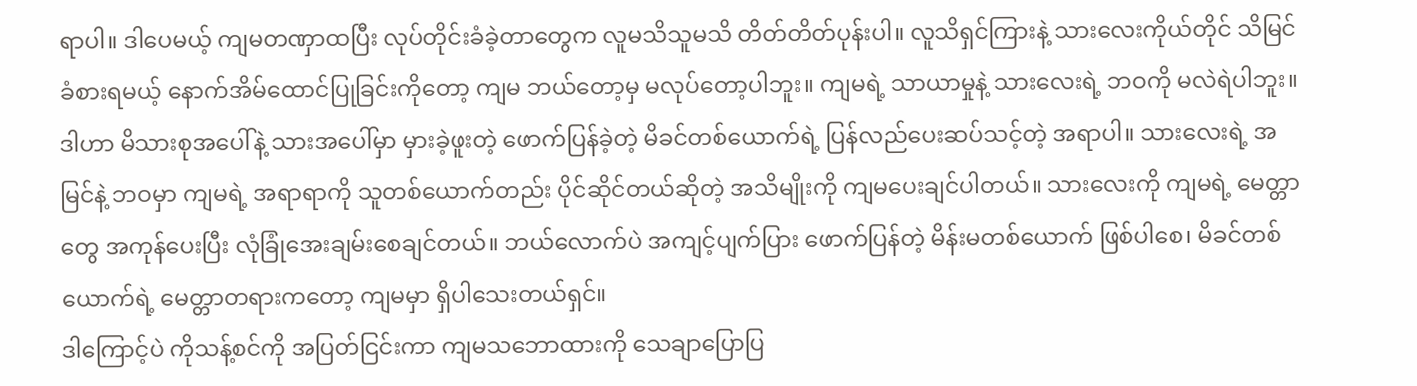ရာပါ။ ဒါပေမယ့် ကျမတဏှာထပြီး လုပ်တိုင်းခံခဲ့တာတွေက လူမသိသူမသိ တိတ်တိတ်ပုန်းပါ။ လူသိရှင်ကြားနဲ့ သားလေးကိုယ်တိုင် သိမြင်ခံစားရမယ့် နောက်အိမ်ထောင်ပြုခြင်းကိုတော့ ကျမ ဘယ်တော့မှ မလုပ်တော့ပါဘူး။ ကျမရဲ့ သာယာမှုနဲ့ သားလေးရဲ့ ဘဝကို မလဲရဲပါဘူး။
ဒါဟာ မိသားစုအပေါ်နဲ့ သားအပေါ်မှာ မှားခဲ့ဖူးတဲ့ ဖောက်ပြန်ခဲ့တဲ့ မိခင်တစ်ယောက်ရဲ့ ပြန်လည်ပေးဆပ်သင့်တဲ့ အရာပါ။ သားလေးရဲ့ အမြင်နဲ့ ဘဝမှာ ကျမရဲ့ အရာရာကို သူတစ်ယောက်တည်း ပိုင်ဆိုင်တယ်ဆိုတဲ့ အသိမျိုးကို ကျမပေးချင်ပါတယ်။ သားလေးကို ကျမရဲ့ မေတ္တာတွေ အကုန်ပေးပြီး လုံခြုံအေးချမ်းစေချင်တယ်။ ဘယ်လောက်ပဲ အကျင့်ပျက်ပြား ဖောက်ပြန်တဲ့ မိန်းမတစ်ယောက် ဖြစ်ပါစေ၊ မိခင်တစ်ယောက်ရဲ့ မေတ္တာတရားကတော့ ကျမမှာ ရှိပါသေးတယ်ရှင်။
ဒါကြောင့်ပဲ ကိုသန့်စင်ကို အပြတ်ငြင်းကာ ကျမသဘောထားကို သေချာပြောပြ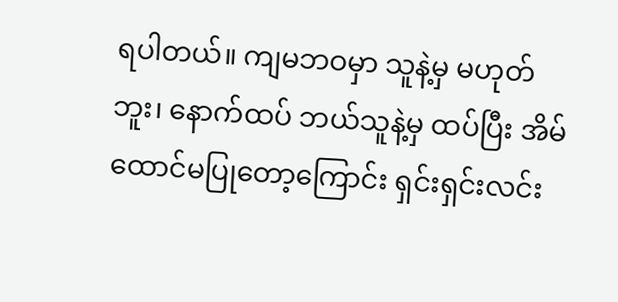ရပါတယ်။ ကျမဘဝမှာ သူနဲ့မှ မဟုတ်ဘူး၊ နောက်ထပ် ဘယ်သူနဲ့မှ ထပ်ပြီး အိမ်ထောင်မပြုတော့ကြောင်း ရှင်းရှင်းလင်း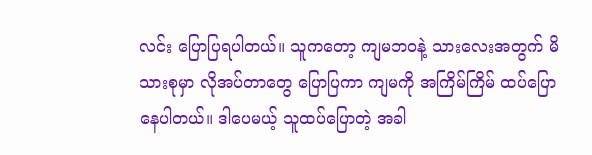လင်း ပြောပြရပါတယ်။ သူကတော့ ကျမဘဝနဲ့ သားလေးအတွက် မိသားစုမှာ လိုအပ်တာတွေ ပြောပြကာ ကျမကို အကြိမ်ကြိမ် ထပ်ပြောနေပါတယ်။ ဒါပေမယ့် သူထပ်ပြောတဲ့ အခါ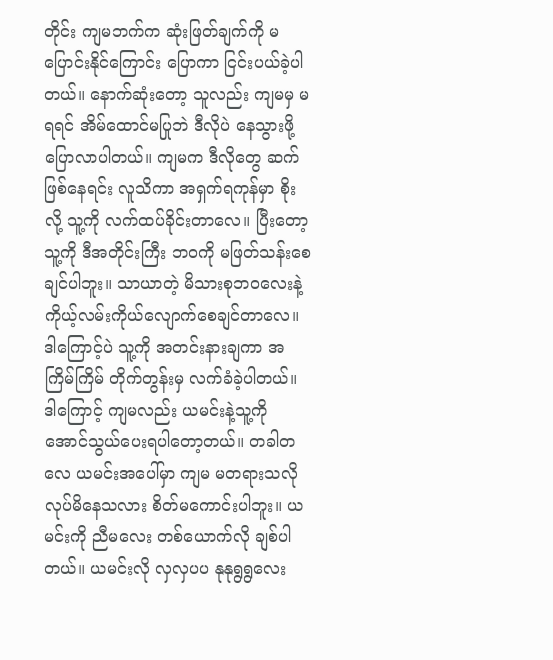တိုင်း ကျမဘက်က ဆုံးဖြတ်ချက်ကို မပြောင်းနိုင်ကြောင်း ပြောကာ ငြင်းပယ်ခဲ့ပါတယ်။ နောက်ဆုံးတော့ သူလည်း ကျမမှ မရရင် အိမ်ထောင်မပြုဘဲ ဒီလိုပဲ နေသွားဖို့ ပြောလာပါတယ်။ ကျမက ဒီလိုတွေ ဆက်ဖြစ်နေရင်း လူသိကာ အရှက်ရကုန်မှာ စိုးလို့ သူ့ကို လက်ထပ်ခိုင်းတာလေ။ ပြီးတော့ သူ့ကို ဒီအတိုင်းကြီး ဘဝကို မဖြတ်သန်းစေချင်ပါဘူး။ သာယာတဲ့ မိသားစုဘဝလေးနဲ့ ကိုယ့်လမ်းကိုယ်လျောက်စေချင်တာလေ။
ဒါကြောင့်ပဲ သူ့ကို အတင်းနားချကာ အကြိမ်ကြိမ် တိုက်တွန်းမှ လက်ခံခဲ့ပါတယ်။ ဒါကြောင့် ကျမလည်း ယမင်းနဲ့သူ့ကို အောင်သွယ်ပေးရပါတော့တယ်။ တခါတလေ ယမင်းအပေါ်မှာ ကျမ မတရားသလို လုပ်မိနေသလား စိတ်မကောင်းပါဘူး။ ယမင်းကို ညီမလေး တစ်ယောက်လို ချစ်ပါတယ်။ ယမင်းလို လှလှပပ နုနုရွရွလေး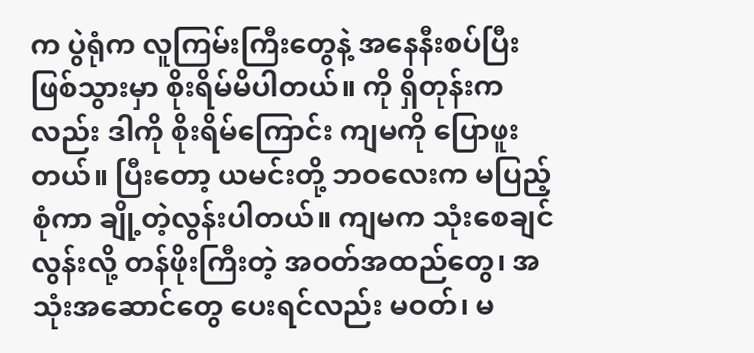က ပွဲရုံက လူကြမ်းကြီးတွေနဲ့ အနေနီးစပ်ပြီး ဖြစ်သွားမှာ စိုးရိမ်မိပါတယ်။ ကို ရှိတုန်းကလည်း ဒါကို စိုးရိမ်ကြောင်း ကျမကို ပြောဖူးတယ်။ ပြီးတော့ ယမင်းတို့ ဘဝလေးက မပြည့်စုံကာ ချို့တဲ့လွန်းပါတယ်။ ကျမက သုံးစေချင်လွန်းလို့ တန်ဖိုးကြီးတဲ့ အဝတ်အထည်တွေ၊ အသုံးအဆောင်တွေ ပေးရင်လည်း မဝတ်၊ မ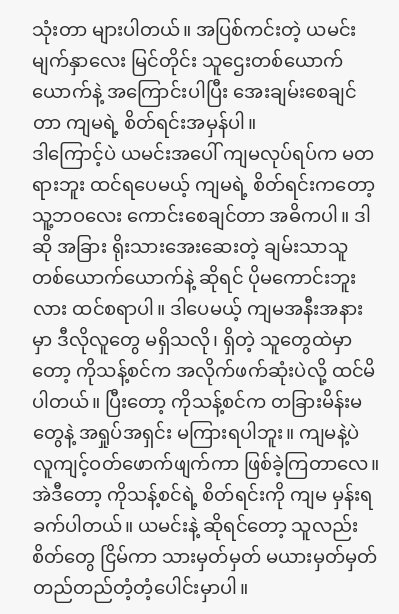သုံးတာ များပါတယ်။ အပြစ်ကင်းတဲ့ ယမင်းမျက်နှာလေး မြင်တိုင်း သူဌေးတစ်ယောက်ယောက်နဲ့ အကြောင်းပါပြီး အေးချမ်းစေချင်တာ ကျမရဲ့ စိတ်ရင်းအမှန်ပါ။
ဒါကြောင့်ပဲ ယမင်းအပေါ် ကျမလုပ်ရပ်က မတရားဘူး ထင်ရပေမယ့် ကျမရဲ့ စိတ်ရင်းကတော့ သူ့ဘဝလေး ကောင်းစေချင်တာ အဓိကပါ။ ဒါဆို အခြား ရိုးသားအေးဆေးတဲ့ ချမ်းသာသူ တစ်ယောက်ယောက်နဲ့ ဆိုရင် ပိုမကောင်းဘူးလား ထင်စရာပါ။ ဒါပေမယ့် ကျမအနီးအနားမှာ ဒီလိုလူတွေ မရှိသလို၊ ရှိတဲ့ သူတွေထဲမှာတော့ ကိုသန့်စင်က အလိုက်ဖက်ဆုံးပဲလို့ ထင်မိပါတယ်။ ပြီးတော့ ကိုသန့်စင်က တခြားမိန်းမတွေနဲ့ အရှုပ်အရှင်း မကြားရပါဘူး။ ကျမနဲ့ပဲ လူကျင့်ဝတ်ဖောက်ဖျက်ကာ ဖြစ်ခဲ့ကြတာလေ။ အဲဒီတော့ ကိုသန့်စင်ရဲ့ စိတ်ရင်းကို ကျမ မှန်းရခက်ပါတယ်။ ယမင်းနဲ့ ဆိုရင်တော့ သူလည်း စိတ်တွေ ငြိမ်ကာ သားမှတ်မှတ် မယားမှတ်မှတ် တည်တည်တံ့တံ့ပေါင်းမှာပါ။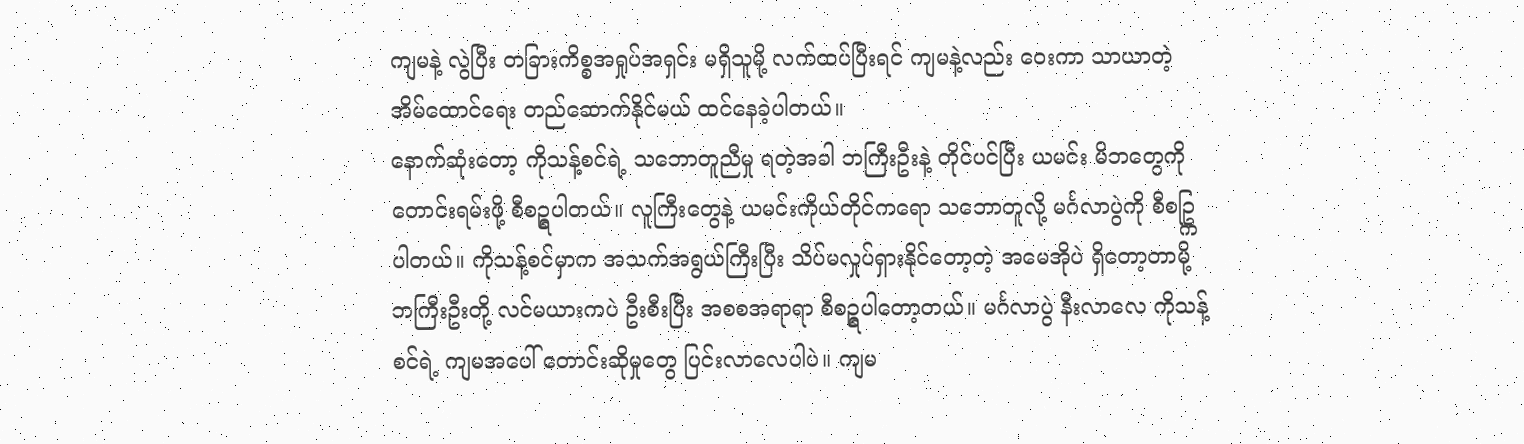ကျမနဲ့ လွဲပြီး တခြားကိစ္စအရှုပ်အရှင်း မရှိသူမို့ လက်ထပ်ပြီးရင် ကျမနဲ့လည်း ဝေးကာ သာယာတဲ့ အိမ်ထောင်ရေး တည်ဆောက်နိုင်မယ် ထင်နေခဲ့ပါတယ်။
နောက်ဆုံးတော့ ကိုသန့်စင်ရဲ့ သဘောတူညီမှု ရတဲ့အခါ ဘကြီးဦးနဲ့ တိုင်ပင်ပြီး ယမင်း မိဘတွေကို တောင်းရမ်းဖို့ စီစဥ္ရပါတယ်။ လူကြီးတွေနဲ့ ယမင်းကိုယ်တိုင်ကရော သဘောတူလို့ မင်္ဂလာပွဲကို စီစဥ္ကြပါတယ်။ ကိုသန့်စင်မှာက အသက်အရွယ်ကြီးပြီး သိပ်မလှုပ်ရှားနိုင်တော့တဲ့ အမေအိုပဲ ရှိတော့တာမို့ ဘကြီးဦးတို့ လင်မယားကပဲ ဦးစီးပြီး အစစအရာရာ စီစဥ္ရပါတော့တယ်။ မင်္ဂလာပွဲ နီးလာလေ ကိုသန့်စင်ရဲ့ ကျမအပေါ် တောင်းဆိုမှုတွေ ပြင်းလာလေပါပဲ။ ကျမ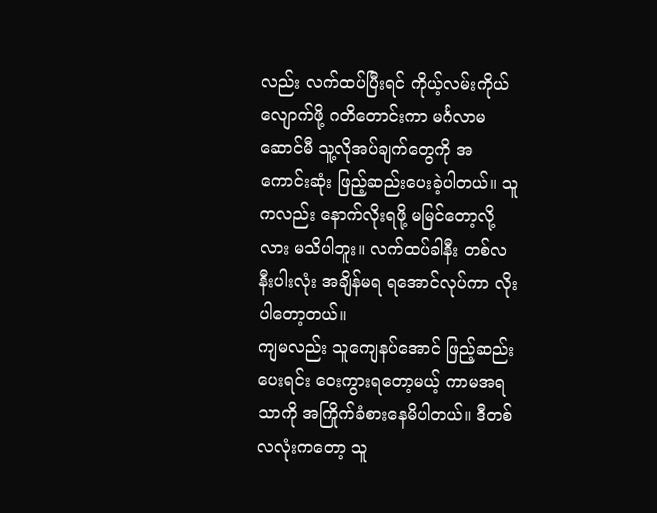လည်း လက်ထပ်ပြီးရင် ကိုယ့်လမ်းကိုယ်လျောက်ဖို့ ဂတိတောင်းကာ မင်္ဂလာမဆောင်မီ သူ့လိုအပ်ချက်တွေကို အကောင်းဆုံး ဖြည့်ဆည်းပေးခဲ့ပါတယ်။ သူကလည်း နောက်လိုးရဖို့ မမြင်တော့လို့လား မသိပါဘူး။ လက်ထပ်ခါနီး တစ်လနီးပါးလုံး အချိန်မရ ရအောင်လုပ်ကာ လိုးပါတော့တယ်။
ကျမလည်း သူကျေနပ်အောင် ဖြည့်ဆည်းပေးရင်း ဝေးကွားရတော့မယ့် ကာမအရသာကို အကြိုက်ခံစားနေမိပါတယ်။ ဒီတစ်လလုံးကတော့ သူ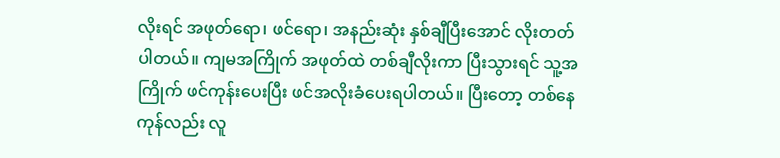လိုးရင် အဖုတ်ရော၊ ဖင်ရော၊ အနည်းဆုံး နှစ်ချီပြီးအောင် လိုးတတ်ပါတယ်။ ကျမအကြိုက် အဖုတ်ထဲ တစ်ချီလိုးကာ ပြီးသွားရင် သူ့အကြိုက် ဖင်ကုန်းပေးပြီး ဖင်အလိုးခံပေးရပါတယ်။ ပြီးတော့ တစ်နေကုန်လည်း လူ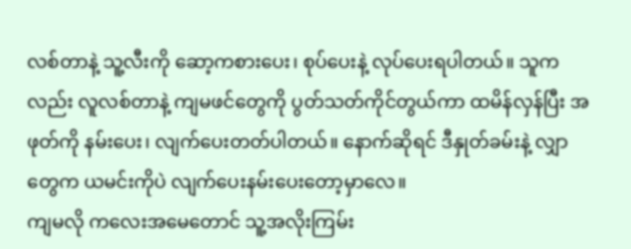လစ်တာနဲ့ သူ့လီးကို ဆော့ကစားပေး၊ စုပ်ပေးနဲ့ လုပ်ပေးရပါတယ်။ သူကလည်း လူလစ်တာနဲ့ ကျမဖင်တွေကို ပွတ်သတ်ကိုင်တွယ်ကာ ထမိန်လှန်ပြီး အဖုတ်ကို နမ်းပေး၊ လျက်ပေးတတ်ပါတယ်။ နောက်ဆိုရင် ဒီနှုတ်ခမ်းနဲ့ လျှာတွေက ယမင်းကိုပဲ လျက်ပေးနမ်းပေးတော့မှာလေ။
ကျမလို ကလေးအမေတောင် သူ့အလိုးကြမ်း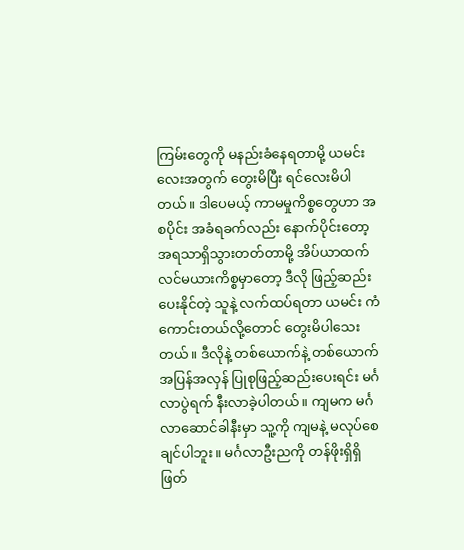ကြမ်းတွေကို မနည်းခံနေရတာမို့ ယမင်းလေးအတွက် တွေးမိပြီး ရင်လေးမိပါတယ်။ ဒါပေမယ့် ကာမမှုကိစ္စတွေဟာ အစပိုင်း အခံရခက်လည်း နောက်ပိုင်းတော့ အရသာရှိသွားတတ်တာမို့ အိပ်ယာထက် လင်မယားကိစ္စမှာတော့ ဒီလို ဖြည့်ဆည်းပေးနိုင်တဲ့ သူနဲ့ လက်ထပ်ရတာ ယမင်း ကံကောင်းတယ်လို့တောင် တွေးမိပါသေးတယ်။ ဒီလိုနဲ့ တစ်ယောက်နဲ့ တစ်ယောက် အပြန်အလှန် ပြုစုဖြည့်ဆည်းပေးရင်း မင်္ဂလာပွဲရက် နီးလာခဲ့ပါတယ်။ ကျမက မင်္ဂလာဆောင်ခါနီးမှာ သူ့ကို ကျမနဲ့ မလုပ်စေချင်ပါဘူး။ မင်္ဂလာဦးညကို တန်ဖိုးရှိရှိ ဖြတ်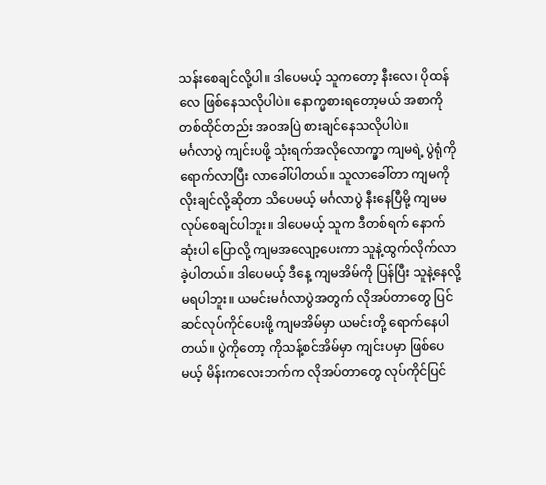သန်းစေချင်လို့ပါ။ ဒါပေမယ့် သူကတော့ နီးလေ၊ ပိုထန်လေ ဖြစ်နေသလိုပါပဲ။ နောက္မစားရတော့မယ် အစာကို တစ်ထိုင်တည်း အဝအပြဲ စားချင်နေသလိုပါပဲ။
မင်္ဂလာပွဲ ကျင်းပဖို့ သုံးရက်အလိုလောက္မှာ ကျမရဲ့ ပွဲရုံကို ရောက်လာပြီး လာခေါ်ပါတယ်။ သူလာခေါ်တာ ကျမကို လိုးချင်လို့ဆိုတာ သိပေမယ့် မင်္ဂလာပွဲ နီးနေပြီမို့ ကျမမလုပ်စေချင်ပါဘူး။ ဒါပေမယ့် သူက ဒီတစ်ရက် နောက်ဆုံးပါ ပြောလို့ ကျမအလျော့ပေးကာ သူနဲ့ထွက်လိုက်လာခဲ့ပါတယ်။ ဒါပေမယ့် ဒီနေ့ ကျမအိမ်ကို ပြန်ပြီး သူနဲ့နေလို့မရပါဘူး။ ယမင်းမင်္ဂလာပွဲအတွက် လိုအပ်တာတွေ ပြင်ဆင်လုပ်ကိုင်ပေးဖို့ ကျမအိမ်မှာ ယမင်းတို့ ရောက်နေပါတယ်။ ပွဲကိုတော့ ကိုသန့်စင်အိမ်မှာ ကျင်းပမှာ ဖြစ်ပေမယ့် မိန်းကလေးဘက်က လိုအပ်တာတွေ လုပ်ကိုင်ပြင်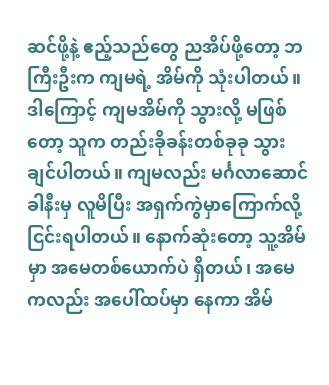ဆင်ဖို့နဲ့ ဧည့်သည်တွေ ညအိပ်ဖို့တော့ ဘကြီးဦးက ကျမရဲ့ အိမ်ကို သုံးပါတယ်။
ဒါကြောင့် ကျမအိမ်ကို သွားလို့ မဖြစ်တော့ သူက တည်းခိုခန်းတစ်ခုခု သွားချင်ပါတယ်။ ကျမလည်း မင်္ဂလာဆောင်ခါနီးမှ လူမိပြီး အရှက်ကွဲမှာကြောက်လို့ ငြင်းရပါတယ်။ နောက်ဆုံးတော့ သူ့အိမ်မှာ အမေတစ်ယောက်ပဲ ရှိတယ်၊ အမေကလည်း အပေါ်ထပ်မှာ နေကာ အိမ်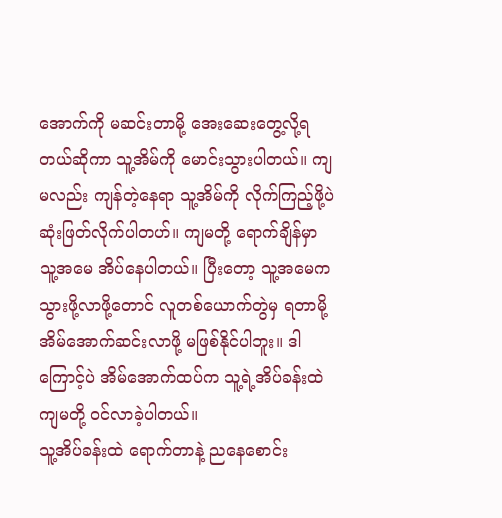အောက်ကို မဆင်းတာမို့ အေးဆေးတွေ့လို့ရတယ်ဆိုကာ သူ့အိမ်ကို မောင်းသွားပါတယ်။ ကျမလည်း ကျန်တဲ့နေရာ သူ့အိမ်ကို လိုက်ကြည့်ဖို့ပဲ ဆုံးဖြတ်လိုက်ပါတဟ်။ ကျမတို့ ရောက်ချိန်မှာ သူ့အမေ အိပ်နေပါတယ်။ ပြီးတော့ သူ့အမေက သွားဖို့လာဖို့တောင် လူတစ်ယောက်တွဲမှ ရတာမို့ အိမ်အောက်ဆင်းလာဖို့ မဖြစ်နိုင်ပါဘူး။ ဒါကြောင့်ပဲ အိမ်အောက်ထပ်က သူ့ရဲ့အိပ်ခန်းထဲ ကျမတို့ ဝင်လာခဲ့ပါတယ်။
သူ့အိပ်ခန်းထဲ ရောက်တာနဲ့ ညနေစောင်း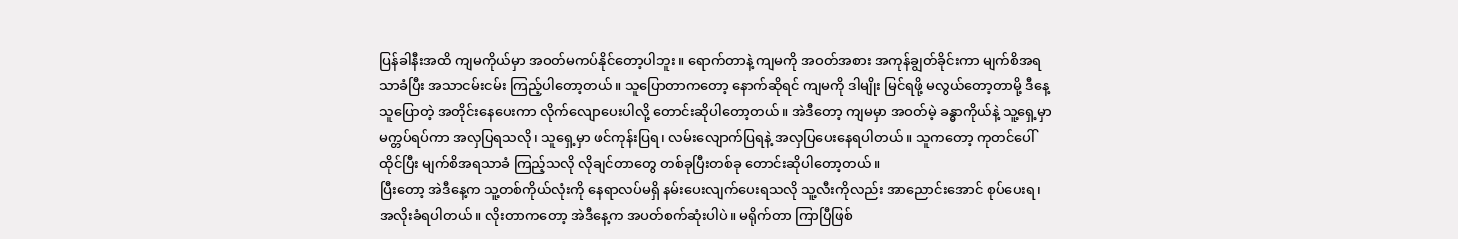ပြန်ခါနီးအထိ ကျမကိုယ်မှာ အဝတ်မကပ်နိုင်တော့ပါဘူး။ ရောက်တာနဲ့ ကျမကို အဝတ်အစား အကုန်ချွတ်ခိုင်းကာ မျက်စိအရသာခံပြီး အသာငမ်းငမ်း ကြည့်ပါတော့တယ်။ သူပြောတာကတော့ နောက်ဆိုရင် ကျမကို ဒါမျိုး မြင်ရဖို့ မလွယ်တော့တာမို့ ဒီနေ့ သူပြောတဲ့ အတိုင်းနေပေးကာ လိုက်လျောပေးပါလို့ တောင်းဆိုပါတော့တယ်။ အဲဒီတော့ ကျမမှာ အဝတ်မဲ့ ခန္ဓာကိုယ်နဲ့ သူ့ရှေ့မှာ မက္တပ်ရပ်ကာ အလှပြရသလို၊ သူရှေ့မှာ ဖင်ကုန်းပြရ၊ လမ်းလျောက်ပြရနဲ့ အလှပြပေးနေရပါတယ်။ သူကတော့ ကုတင်ပေါ်ထိုင်ပြီး မျက်စိအရသာခံ ကြည့်သလို လိုချင်တာတွေ တစ်ခုပြီးတစ်ခု တောင်းဆိုပါတော့တယ်။
ပြီးတော့ အဲဒီနေ့က သူ့တစ်ကိုယ်လုံးကို နေရာလပ်မရှိ နမ်းပေးလျက်ပေးရသလို သူ့လီးကိုလည်း အာညောင်းအောင် စုပ်ပေးရ၊ အလိုးခံရပါတယ်။ လိုးတာကတော့ အဲဒီနေ့က အပတ်စက်ဆုံးပါပဲ။ မရိုက်တာ ကြာပြီဖြစ်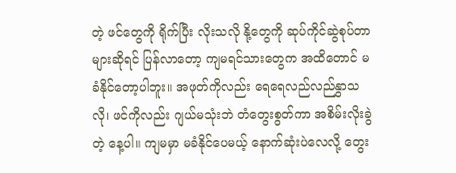တဲ့ ဖင်တွေကို ရိုက်ပြီး လိုးသလို နို့တွေကို ဆုပ်ကိုင်ဆွဲစုပ်တာများဆိုရင် ပြန်လာတော့ ကျမရင်သားတွေက အထိတောင် မခံနိုင်တော့ပါဘူး။ အဖုတ်ကိုလည်း ရေရေလည်လည်နွှာသလို၊ ဖင်ကိုလည်း ဂျယ်မသုံးဘဲ တံတွေးစွတ်ကာ အစိမ်းလိုးခွဲတဲ့ နေ့ပါ။ ကျမမှာ မခံနိုင်ပေမယ့် နောက်ဆုံးပဲလေလို့ တွေး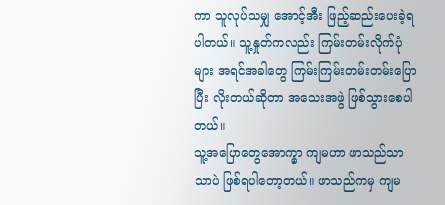ကာ သူလုပ်သမျှ အောင့်အီး ဖြည့်ဆည်းပေးခဲ့ရပါတယ်။ သူ့နှုတ်ကလည်း ကြမ်းတမ်းလိုက်ပုံများ အရင်အခါတွေ ကြမ်းကြမ်းတမ်းတမ်းပြောပြီး လိုးတယ်ဆိုတာ အသေးအဖွဲ ဖြစ်သွားစေပါတယ်။
သူ့အပြောတွေအောက္မှာ ကျမဟာ ဖာသည်သာသာပဲ ဖြစ်ရပါတော့တယ်။ ဖာသည်ကမှ ကျမ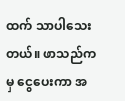ထက် သာပါသေးတယ်။ ဖာသည်ကမှ ငွေပေးကာ အ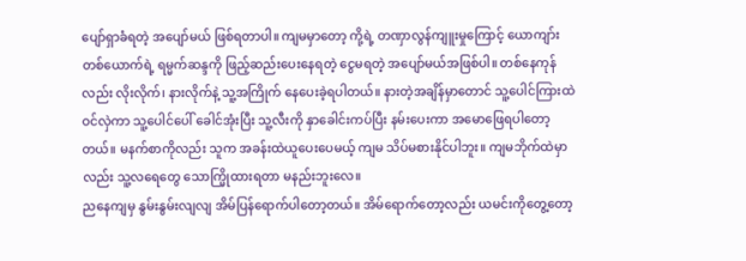ပျော်ရှာခံရတဲ့ အပျော်မယ် ဖြစ်ရတာပါ။ ကျမမှာတော့ ကို့ရဲ့ တဏှာလွန်ကျူးမှုကြောင့် ယောကျာ်းတစ်ယောက်ရဲ့ ရမ္မက်ဆန္ဒကို ဖြည့်ဆည်းပေးနေရတဲ့ ငွေမရတဲ့ အပျော်မယ်အဖြစ်ပါ။ တစ်နေကုန်လည်း လိုးလိုက်၊ နားလိုက်နဲ့ သူ့အကြိုက် နေပေးခဲ့ရပါတယ်။ နားတဲ့အချိန်မှာတောင် သူ့ပေါင်ကြားထဲ ဝင်လှဲကာ သူ့ပေါင်ပေါ် ခေါင်အုံးပြီး သူ့လီးကို နှာခေါင်းကပ်ပြီး နမ်းပေးကာ အမောဖြေရပါတော့တယ်။ မနက်စာကိုလည်း သူက အခန်းထဲယူပေးပေမယ့် ကျမ သိပ်မစားနိုင်ပါဘူး။ ကျမဘိုက်ထဲမှာလည်း သူ့လရေတွေ သောက္မြိုထားရတာ မနည်းဘူးလေ။
ညနေကျမှ နွမ်းနွမ်းလျလျ အိမ်ပြန်ရောက်ပါတော့တယ်။ အိမ်ရောက်တော့လည်း ယမင်းကိုတွေ့တော့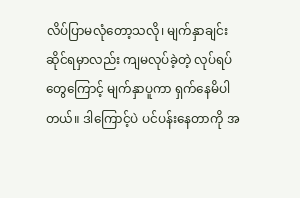လိပ်ပြာမလုံတော့သလို၊ မျက်နှာချင်းဆိုင်ရမှာလည်း ကျမလုပ်ခဲ့တဲ့ လုပ်ရပ်တွေကြောင့် မျက်နှာပူကာ ရှက်နေမိပါတယ်။ ဒါကြောင့်ပဲ ပင်ပန်းနေတာကို အ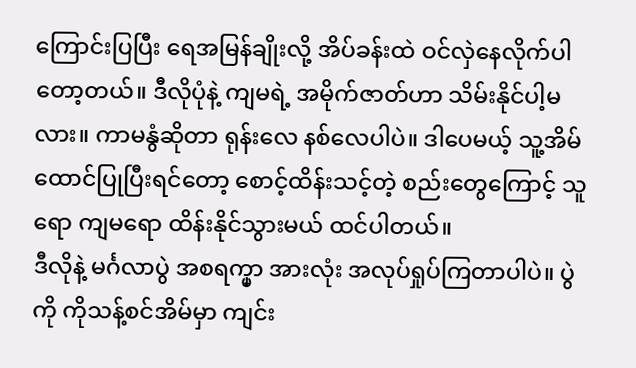ကြောင်းပြပြီး ရေအမြန်ချိုးလို့ အိပ်ခန်းထဲ ဝင်လှဲနေလိုက်ပါတော့တယ်။ ဒီလိုပုံနဲ့ ကျမရဲ့ အမိုက်ဇာတ်ဟာ သိမ်းနိုင်ပါ့မလား။ ကာမနွံဆိုတာ ရုန်းလေ နစ်လေပါပဲ။ ဒါပေမယ့် သူ့အိမ်ထောင်ပြုပြီးရင်တော့ စောင့်ထိန်းသင့်တဲ့ စည်းတွေကြောင့် သူရော ကျမရော ထိန်းနိုင်သွားမယ် ထင်ပါတယ်။
ဒီလိုနဲ့ မင်္ဂလာပွဲ အစရက္မှာ အားလုံး အလုပ်ရှုပ်ကြတာပါပဲ။ ပွဲကို ကိုသန့်စင်အိမ်မှာ ကျင်း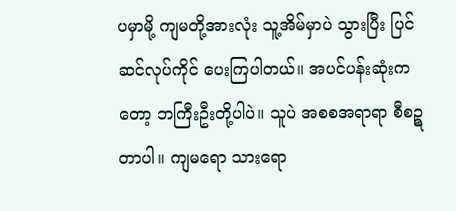ပမှာမို့ ကျမတို့အားလုံး သူ့အိမ်မှာပဲ သွားပြီး ပြင်ဆင်လုပ်ကိုင် ပေးကြပါတယ်။ အပင်ပန်းဆုံးကတော့ ဘကြီးဦးတို့ပါပဲ။ သူပဲ အစစအရာရာ စီစဥ္ရတာပါ။ ကျမရော သားရော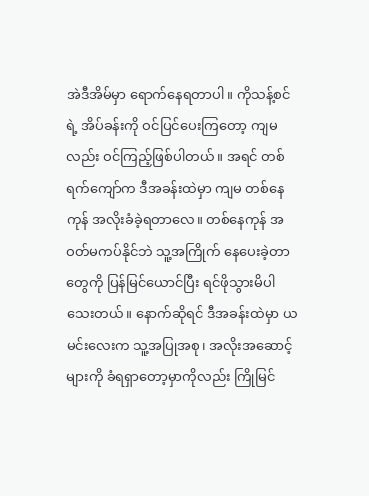အဲဒီအိမ်မှာ ရောက်နေရတာပါ။ ကိုသန့်စင်ရဲ့ အိပ်ခန်းကို ဝင်ပြင်ပေးကြတော့ ကျမလည်း ဝင်ကြည့်ဖြစ်ပါတယ်။ အရင် တစ်ရက်ကျော်က ဒီအခန်းထဲမှာ ကျမ တစ်နေကုန် အလိုးခံခဲ့ရတာလေ။ တစ်နေကုန် အဝတ်မကပ်နိုင်ဘဲ သူ့အကြိုက် နေပေးခဲ့တာတွေကို ပြန်မြင်ယောင်ပြီး ရင်ဖိုသွားမိပါသေးတယ်။ နောက်ဆိုရင် ဒီအခန်းထဲမှာ ယမင်းလေးက သူ့အပြုအစု၊ အလိုးအဆောင့်များကို ခံရရှာတော့မှာကိုလည်း ကြိုမြင်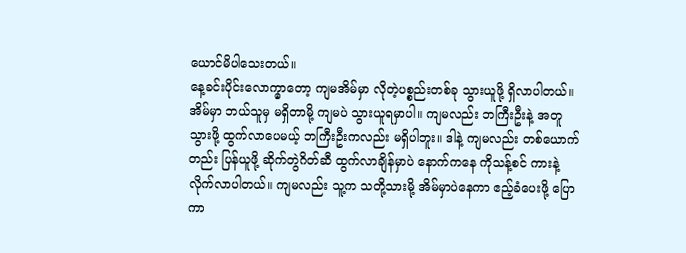ယောင်မိပါသေးတယ်။
နေ့ခင်းပိုင်းလောက္မှာတော့ ကျမအိမ်မှာ လိုတဲ့ပစ္စည်းတစ်ခု သွားယူဖို့ ရှိလာပါတယ်။ အိမ်မှာ ဘယ်သူမှ မရှိတာမို့ ကျမပဲ သွားယူရမှာပါ။ ကျမလည်း ဘကြီးဦးနဲ့ အတူသွားဖို့ ထွက်လာပေမယ့် ဘကြီးဦးကလည်း မရှိပါဘူး။ ဒါနဲ့ ကျမလည်း တစ်ယောက်တည်း ပြန်ယူဖို့ ဆိုက်တွဲဂိတ်ဆီ ထွက်လာချိန်မှာပဲ နောက်ကနေ ကိုသန့်စင် ကားနဲ့လိုက်လာပါတယ်။ ကျမလည်း သူ့က သတို့သားမို့ အိမ်မှာပဲနေကာ ဧည့်ခံပေးဖို့ ပြောကာ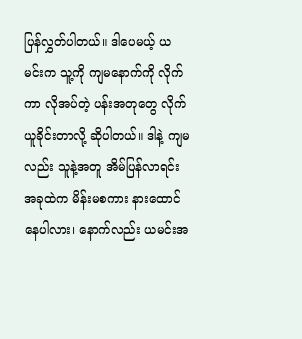ပြန်လွှတ်ပါတယ်။ ဒါပေမယ့် ယမင်းက သူ့ကို ကျမနောက်ကို လိုက်ကာ လိုအပ်တဲ့ ပန်းအတုတွေ လိုက်ယူခိုင်းတာလို့ ဆိုပါတယ်။ ဒါနဲ့ ကျမလည်း သူနဲ့အတူ အိမ်ပြန်လာရင်း အခုထဲက မိန်းမစကား နားထောင်နေပါလား၊ နောက်လည်း ယမင်းအ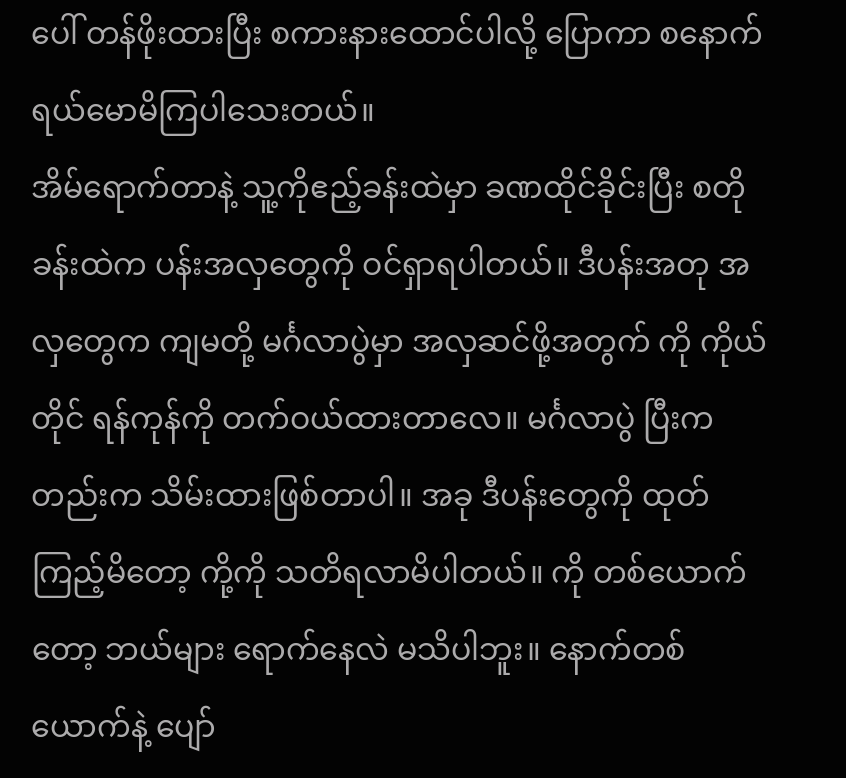ပေါ် တန်ဖိုးထားပြီး စကားနားထောင်ပါလို့ ပြောကာ စနောက် ရယ်မောမိကြပါသေးတယ်။
အိမ်ရောက်တာနဲ့ သူ့ကိုဧည့်ခန်းထဲမှာ ခဏထိုင်ခိုင်းပြီး စတိုခန်းထဲက ပန်းအလှတွေကို ဝင်ရှာရပါတယ်။ ဒီပန်းအတု အလှတွေက ကျမတို့ မင်္ဂလာပွဲမှာ အလှဆင်ဖို့အတွက် ကို ကိုယ်တိုင် ရန်ကုန်ကို တက်ဝယ်ထားတာလေ။ မင်္ဂလာပွဲ ပြီးကတည်းက သိမ်းထားဖြစ်တာပါ။ အခု ဒီပန်းတွေကို ထုတ်ကြည့်မိတော့ ကို့ကို သတိရလာမိပါတယ်။ ကို တစ်ယောက်တော့ ဘယ်များ ရောက်နေလဲ မသိပါဘူး။ နောက်တစ်ယောက်နဲ့ ပျော်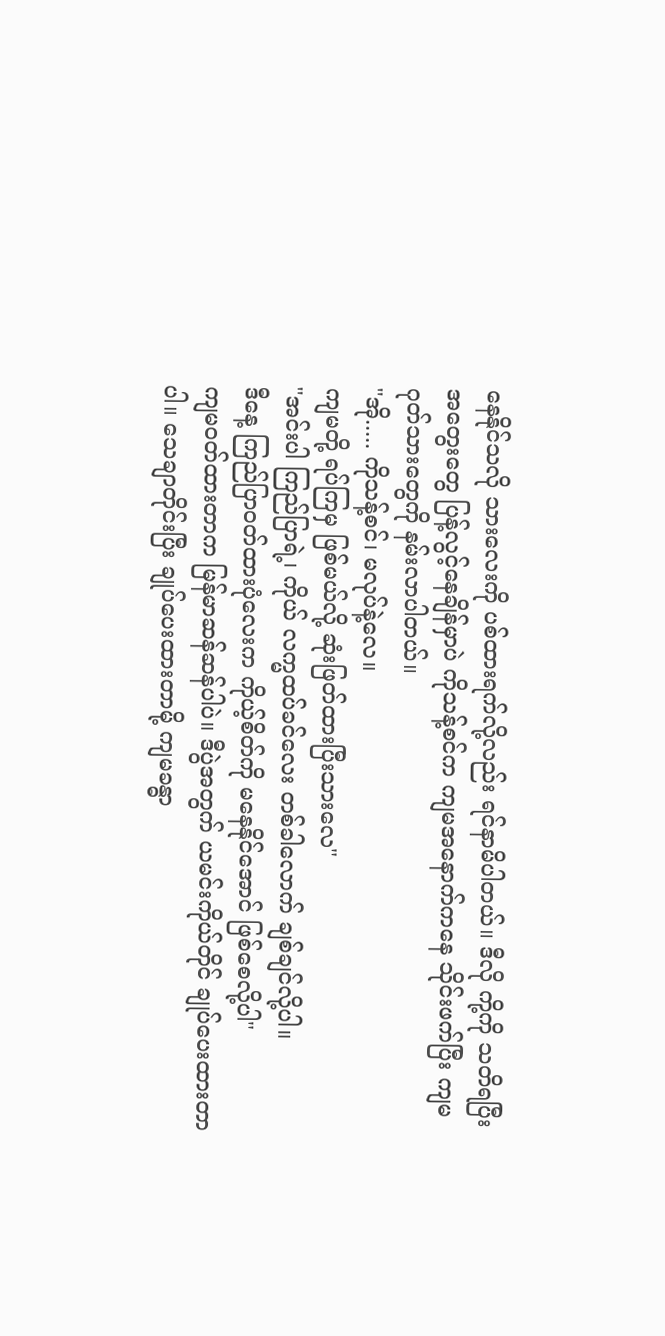နေနိုင်သလို သားလေးကို ပစ်ထားရက်လို့လည်း ရင်နာမိပါတယ်။ ဒီလို ကို့ကို သတိရပြီး အတွေးတွေ ပြန့်လွင့်နေချိန်မှာပဲ ကိုသန့်စင်က ကျမအနောက်ကနေ သိုင်းဖက်ပြီး ကျမ ဂုတ်သားတွေကို နမ်းလာပါတယ်။
"အို..... ကိုသန့်စင်၊ မလုပ်နဲ့လေ။
ကျမတို့ ရပ်ကြမှ ဖြစ်မယ်လို့ ဆုံးဖြတ်ထားပြီးသားလေ"
"အင်းပါ ကြည်ပြာရဲ့၊ ကိုယ် လက္မထပ်ခင်လေး တစ်ခါလောက် ချစ်ချင်လို့ပါ။
ဒီနေ့ ကြည်ပြာဝတ်ထားပုံလေးက ကိုယ့်စိတ်ကို မနေနိုင်အောင် ဖြစ်စေလို့ပါ"
ကျမဝတ်ထားတာက မြန်မာဆန်ဆန်ပါပဲ။ ဒီပွဲအတွက် ယမင်းကိုယ်တိုင် ချုပ်ပေးထားတာပါ။ သေချာတိုင်းပြီး ချုပ်ပေးထားတာမို့ ကျမခန္ဓာ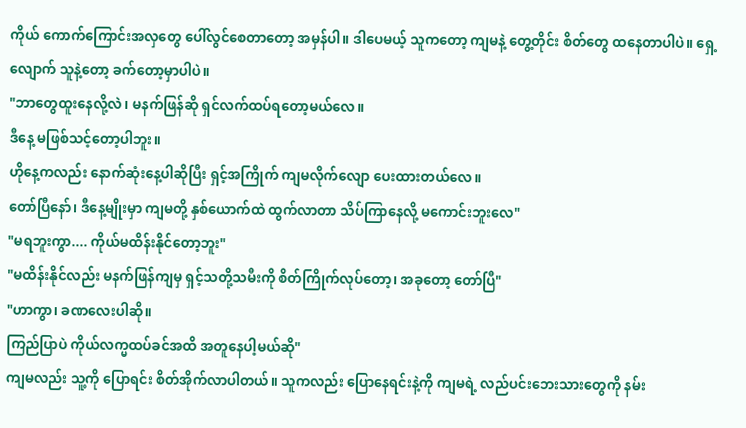ကိုယ် ကောက်ကြောင်းအလှတွေ ပေါ်လွင်စေတာတော့ အမှန်ပါ။ ဒါပေမယ့် သူကတော့ ကျမနဲ့ တွေ့တိုင်း စိတ်တွေ ထနေတာပါပဲ။ ရှေ့လျောက် သူနဲ့တော့ ခက်တော့မှာပါပဲ။
"ဘာတွေထူးနေလို့လဲ၊ မနက်ဖြန်ဆို ရှင်လက်ထပ်ရတော့မယ်လေ။
ဒီနေ့ မဖြစ်သင့်တော့ပါဘူး။
ဟိုနေ့ကလည်း နောက်ဆုံးနေ့ပါဆိုပြီး ရှင့်အကြိုက် ကျမလိုက်လျော ပေးထားတယ်လေ။
တော်ပြီနော်၊ ဒီနေ့မျိုးမှာ ကျမတို့ နှစ်ယောက်ထဲ ထွက်လာတာ သိပ်ကြာနေလို့ မကောင်းဘူးလေ"
"မရဘူးကွာ.... ကိုယ်မထိန်းနိုင်တော့ဘူး"
"မထိန်းနိုင်လည်း မနက်ဖြန်ကျမှ ရှင့်သတို့သမီးကို စိတ်ကြိုက်လုပ်တော့၊ အခုတော့ တော်ပြီ"
"ဟာကွာ၊ ခဏလေးပါဆို။
ကြည်ပြာပဲ ကိုယ်လက္မထပ်ခင်အထိ အတူနေပါ့မယ်ဆို"
ကျမလည်း သူ့ကို ပြောရင်း စိတ်အိုက်လာပါတယ်။ သူကလည်း ပြောနေရင်းနဲ့ကို ကျမရဲ့ လည်ပင်းဘေးသားတွေကို နမ်း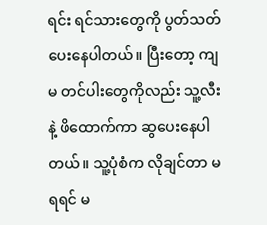ရင်း ရင်သားတွေကို ပွတ်သတ်ပေးနေပါတယ်။ ပြီးတော့ ကျမ တင်ပါးတွေကိုလည်း သူ့လီးနဲ့ ဖိထောက်ကာ ဆွပေးနေပါတယ်။ သူ့ပုံစံက လိုချင်တာ မရရင် မ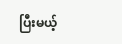ပြီးမယ့်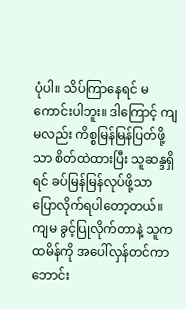ပုံပါ။ သိပ်ကြာနေရင် မကောင်းပါဘူး။ ဒါကြောင့် ကျမလည်း ကိစ္စမြန်မြန်ပြတ်ဖို့သာ စိတ်ထဲထားပြီး သူဆန္ဒရှိရင် ခပ်မြန်မြန်လုပ်ဖို့သာ ပြောလိုက်ရပါတော့တယ်။
ကျမ ခွင့်ပြုလိုက်တာနဲ့ သူက ထမိန်ကို အပေါ်လှန်တင်ကာ ဘောင်း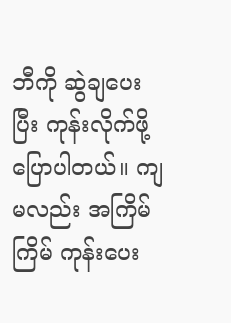ဘီကို ဆွဲချပေးပြီး ကုန်းလိုက်ဖို့ ပြောပါတယ်။ ကျမလည်း အကြိမ်ကြိမ် ကုန်းပေး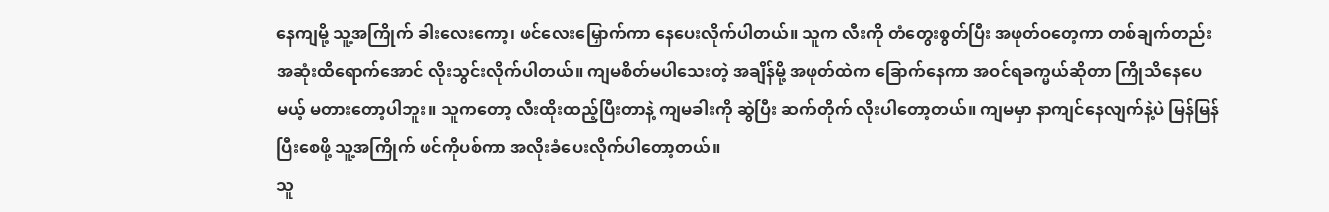နေကျမို့ သူ့အကြိုက် ခါးလေးကော့၊ ဖင်လေးမြှောက်ကာ နေပေးလိုက်ပါတယ်။ သူက လီးကို တံတွေးစွတ်ပြီး အဖုတ်ဝတေ့ကာ တစ်ချက်တည်း အဆုံးထိရောက်အောင် လိုးသွင်းလိုက်ပါတယ်။ ကျမစိတ်မပါသေးတဲ့ အချိန်မို့ အဖုတ်ထဲက ခြောက်နေကာ အဝင်ရခက္မယ်ဆိုတာ ကြိုသိနေပေမယ့် မတားတော့ပါဘူး။ သူကတော့ လီးထိုးထည့်ပြီးတာနဲ့ ကျမခါးကို ဆွဲပြီး ဆက်တိုက် လိုးပါတော့တယ်။ ကျမမှာ နာကျင်နေလျက်နဲ့ပဲ မြန်မြန်ပြီးစေဖို့ သူ့အကြိုက် ဖင်ကိုပစ်ကာ အလိုးခံပေးလိုက်ပါတော့တယ်။
သူ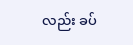လည်း ခပ်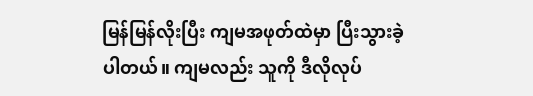မြန်မြန်လိုးပြီး ကျမအဖုတ်ထဲမှာ ပြီးသွားခဲ့ပါတယ်။ ကျမလည်း သူကို ဒီလိုလုပ်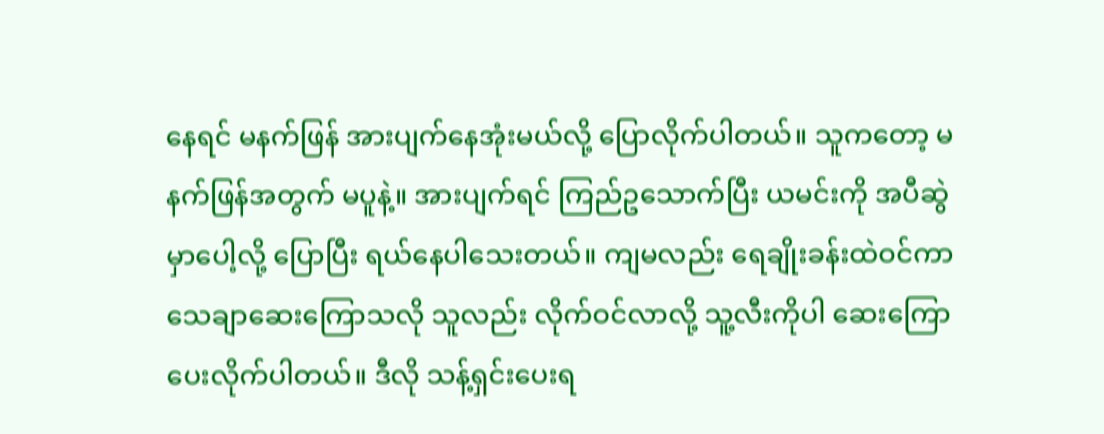နေရင် မနက်ဖြန် အားပျက်နေအုံးမယ်လို့ ပြောလိုက်ပါတယ်။ သူကတော့ မနက်ဖြန်အတွက် မပူနဲ့။ အားပျက်ရင် ကြည်ဥသောက်ပြီး ယမင်းကို အပီဆွဲမှာပေါ့လို့ ပြောပြီး ရယ်နေပါသေးတယ်။ ကျမလည်း ရေချိုးခန်းထဲဝင်ကာ သေချာဆေးကြောသလို သူလည်း လိုက်ဝင်လာလို့ သူ့လီးကိုပါ ဆေးကြောပေးလိုက်ပါတယ်။ ဒီလို သန့်ရှင်းပေးရ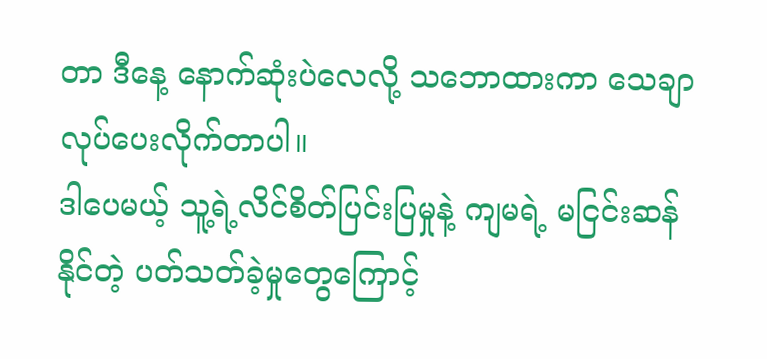တာ ဒီနေ့ နောက်ဆုံးပဲလေလို့ သဘောထားကာ သေချာ လုပ်ပေးလိုက်တာပါ။
ဒါပေမယ့် သူ့ရဲ့လိင်စိတ်ပြင်းပြမှုနဲ့ ကျမရဲ့ မငြင်းဆန်နိုင်တဲ့ ပတ်သတ်ခဲ့မှုတွေကြောင့်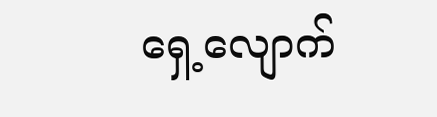ရှေ့လျောက်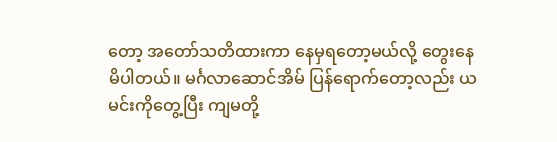တော့ အတော်သတိထားကာ နေမှရတော့မယ်လို့ တွေးနေမိပါတယ်။ မင်္ဂလာဆောင်အိမ် ပြန်ရောက်တော့လည်း ယမင်းကိုတွေ့ပြီး ကျမတို့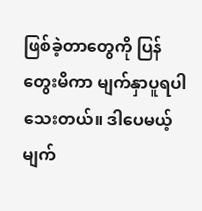ဖြစ်ခဲ့တာတွေကို ပြန်တွေးမိကာ မျက်နှာပူရပါသေးတယ်။ ဒါပေမယ့် မျက်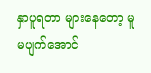နှာပူရတာ များနေတော့ မူမပျက်အောင်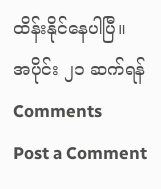ထိန်းနိုင်နေပါပြီ။
အပိုင်း ၂၁ ဆက်ရန်
Comments
Post a Comment